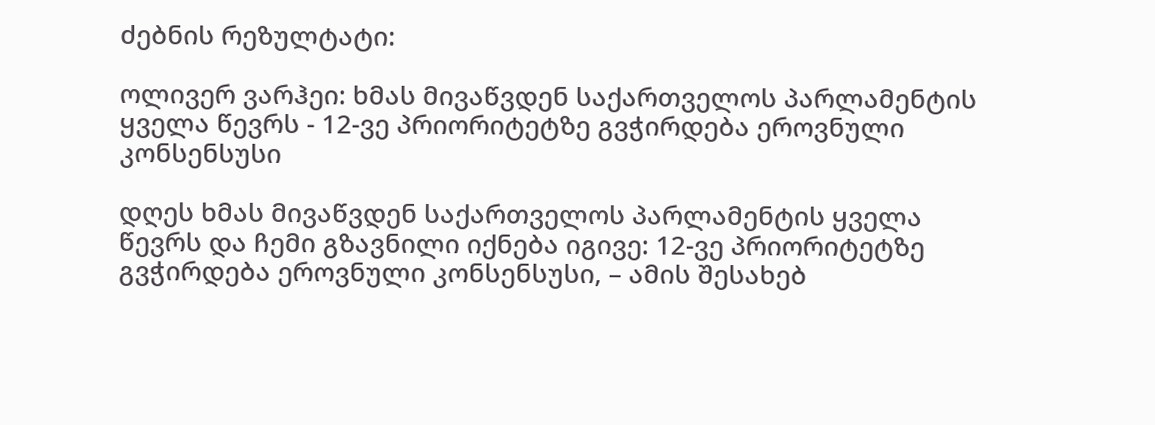ძებნის რეზულტატი:

ოლივერ ვარჰეი: ხმას მივაწვდენ საქართველოს პარლამენტის ყველა წევრს - 12-ვე პრიორიტეტზე გვჭირდება ეროვნული კონსენსუსი

დღეს ხმას მივაწვდენ საქართველოს პარლამენტის ყველა წევრს და ჩემი გზავნილი იქნება იგივე: 12-ვე პრიორიტეტზე გვჭირდება ეროვნული კონსენსუსი, – ამის შესახებ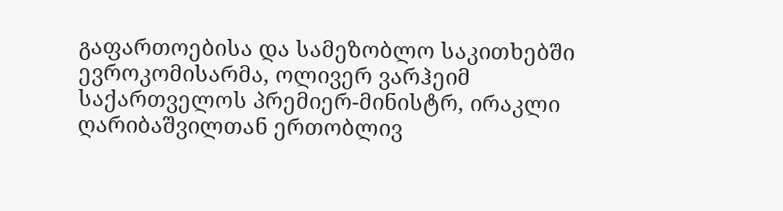გაფართოებისა და სამეზობლო საკითხებში ევროკომისარმა, ოლივერ ვარჰეიმ საქართველოს პრემიერ-მინისტრ, ირაკლი ღარიბაშვილთან ერთობლივ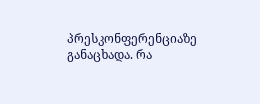პრესკონფერენციაზე განაცხადა. რა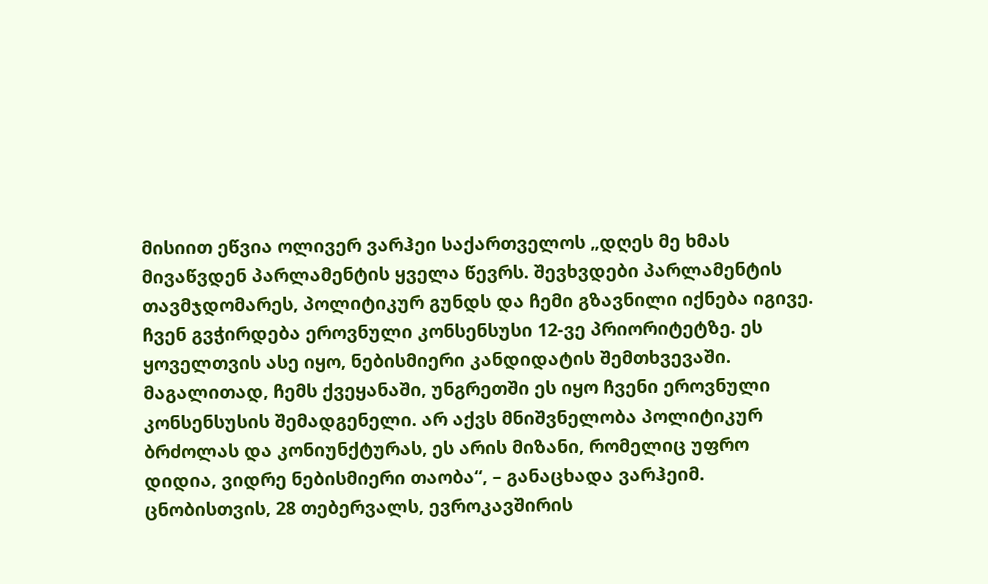მისიით ეწვია ოლივერ ვარჰეი საქართველოს „დღეს მე ხმას მივაწვდენ პარლამენტის ყველა წევრს. შევხვდები პარლამენტის თავმჯდომარეს, პოლიტიკურ გუნდს და ჩემი გზავნილი იქნება იგივე. ჩვენ გვჭირდება ეროვნული კონსენსუსი 12-ვე პრიორიტეტზე. ეს ყოველთვის ასე იყო, ნებისმიერი კანდიდატის შემთხვევაში. მაგალითად, ჩემს ქვეყანაში, უნგრეთში ეს იყო ჩვენი ეროვნული კონსენსუსის შემადგენელი. არ აქვს მნიშვნელობა პოლიტიკურ ბრძოლას და კონიუნქტურას, ეს არის მიზანი, რომელიც უფრო დიდია, ვიდრე ნებისმიერი თაობა“, – განაცხადა ვარჰეიმ. ცნობისთვის, 28 თებერვალს, ევროკავშირის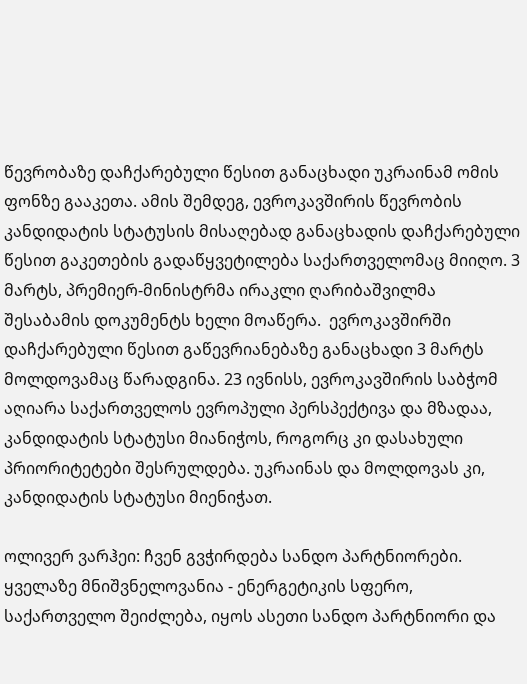წევრობაზე დაჩქარებული წესით განაცხადი უკრაინამ ომის ფონზე გააკეთა. ამის შემდეგ, ევროკავშირის წევრობის კანდიდატის სტატუსის მისაღებად განაცხადის დაჩქარებული წესით გაკეთების გადაწყვეტილება საქართველომაც მიიღო. 3 მარტს, პრემიერ-მინისტრმა ირაკლი ღარიბაშვილმა შესაბამის დოკუმენტს ხელი მოაწერა.  ევროკავშირში დაჩქარებული წესით გაწევრიანებაზე განაცხადი 3 მარტს მოლდოვამაც წარადგინა. 23 ივნისს, ევროკავშირის საბჭომ აღიარა საქართველოს ევროპული პერსპექტივა და მზადაა, კანდიდატის სტატუსი მიანიჭოს, როგორც კი დასახული პრიორიტეტები შესრულდება. უკრაინას და მოლდოვას კი, კანდიდატის სტატუსი მიენიჭათ.

ოლივერ ვარჰეი: ჩვენ გვჭირდება სანდო პარტნიორები. ყველაზე მნიშვნელოვანია - ენერგეტიკის სფერო, საქართველო შეიძლება, იყოს ასეთი სანდო პარტნიორი და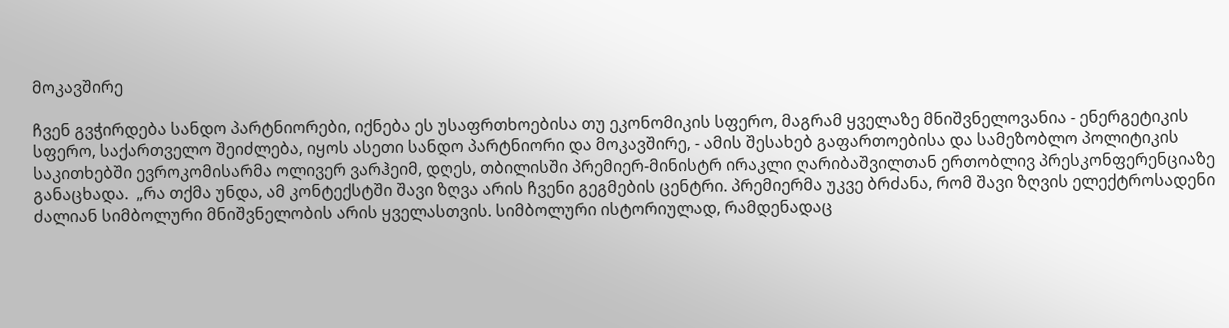მოკავშირე

ჩვენ გვჭირდება სანდო პარტნიორები, იქნება ეს უსაფრთხოებისა თუ ეკონომიკის სფერო, მაგრამ ყველაზე მნიშვნელოვანია - ენერგეტიკის სფერო, საქართველო შეიძლება, იყოს ასეთი სანდო პარტნიორი და მოკავშირე, - ამის შესახებ გაფართოებისა და სამეზობლო პოლიტიკის საკითხებში ევროკომისარმა ოლივერ ვარჰეიმ, დღეს, თბილისში პრემიერ-მინისტრ ირაკლი ღარიბაშვილთან ერთობლივ პრესკონფერენციაზე განაცხადა.  „რა თქმა უნდა, ამ კონტექსტში შავი ზღვა არის ჩვენი გეგმების ცენტრი. პრემიერმა უკვე ბრძანა, რომ შავი ზღვის ელექტროსადენი ძალიან სიმბოლური მნიშვნელობის არის ყველასთვის. სიმბოლური ისტორიულად, რამდენადაც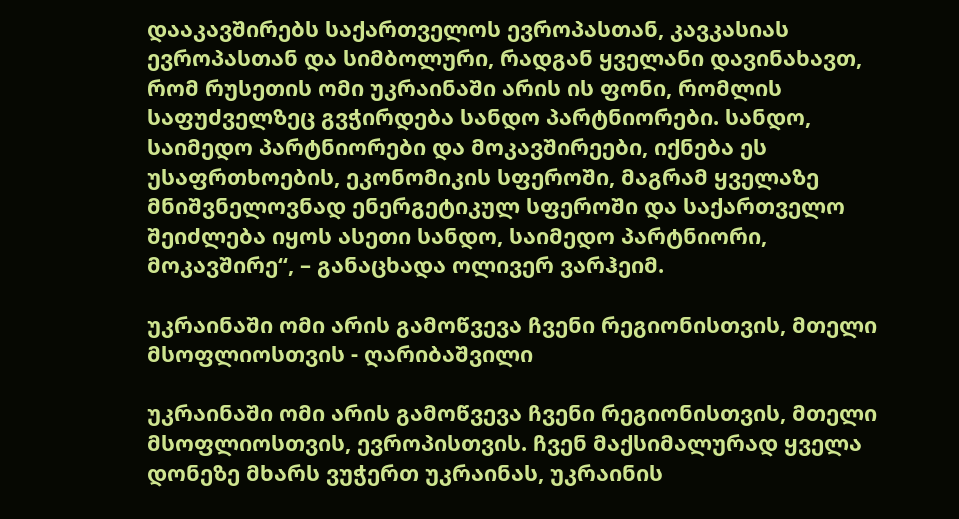დააკავშირებს საქართველოს ევროპასთან, კავკასიას ევროპასთან და სიმბოლური, რადგან ყველანი დავინახავთ, რომ რუსეთის ომი უკრაინაში არის ის ფონი, რომლის საფუძველზეც გვჭირდება სანდო პარტნიორები. სანდო, საიმედო პარტნიორები და მოკავშირეები, იქნება ეს უსაფრთხოების, ეკონომიკის სფეროში, მაგრამ ყველაზე მნიშვნელოვნად ენერგეტიკულ სფეროში და საქართველო შეიძლება იყოს ასეთი სანდო, საიმედო პარტნიორი, მოკავშირე“, – განაცხადა ოლივერ ვარჰეიმ.

უკრაინაში ომი არის გამოწვევა ჩვენი რეგიონისთვის, მთელი მსოფლიოსთვის - ღარიბაშვილი

უკრაინაში ომი არის გამოწვევა ჩვენი რეგიონისთვის, მთელი მსოფლიოსთვის, ევროპისთვის. ჩვენ მაქსიმალურად ყველა დონეზე მხარს ვუჭერთ უკრაინას, უკრაინის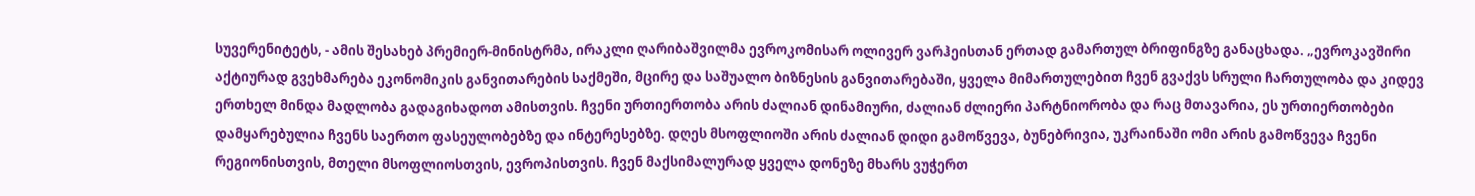სუვერენიტეტს, - ამის შესახებ პრემიერ-მინისტრმა, ირაკლი ღარიბაშვილმა ევროკომისარ ოლივერ ვარჰეისთან ერთად გამართულ ბრიფინგზე განაცხადა. „ევროკავშირი აქტიურად გვეხმარება ეკონომიკის განვითარების საქმეში, მცირე და საშუალო ბიზნესის განვითარებაში, ყველა მიმართულებით ჩვენ გვაქვს სრული ჩართულობა და კიდევ ერთხელ მინდა მადლობა გადაგიხადოთ ამისთვის. ჩვენი ურთიერთობა არის ძალიან დინამიური, ძალიან ძლიერი პარტნიორობა და რაც მთავარია, ეს ურთიერთობები დამყარებულია ჩვენს საერთო ფასეულობებზე და ინტერესებზე. დღეს მსოფლიოში არის ძალიან დიდი გამოწვევა, ბუნებრივია, უკრაინაში ომი არის გამოწვევა ჩვენი რეგიონისთვის, მთელი მსოფლიოსთვის, ევროპისთვის. ჩვენ მაქსიმალურად ყველა დონეზე მხარს ვუჭერთ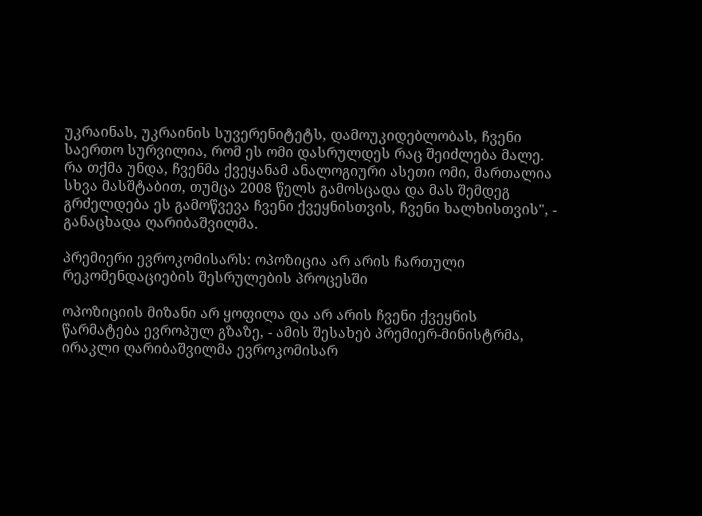უკრაინას, უკრაინის სუვერენიტეტს, დამოუკიდებლობას, ჩვენი საერთო სურვილია, რომ ეს ომი დასრულდეს რაც შეიძლება მალე. რა თქმა უნდა, ჩვენმა ქვეყანამ ანალოგიური ასეთი ომი, მართალია სხვა მასშტაბით, თუმცა 2008 წელს გამოსცადა და მას შემდეგ გრძელდება ეს გამოწვევა ჩვენი ქვეყნისთვის, ჩვენი ხალხისთვის", - განაცხადა ღარიბაშვილმა.

პრემიერი ევროკომისარს: ოპოზიცია არ არის ჩართული რეკომენდაციების შესრულების პროცესში

ოპოზიციის მიზანი არ ყოფილა და არ არის ჩვენი ქვეყნის წარმატება ევროპულ გზაზე, - ამის შესახებ პრემიერ-მინისტრმა, ირაკლი ღარიბაშვილმა ევროკომისარ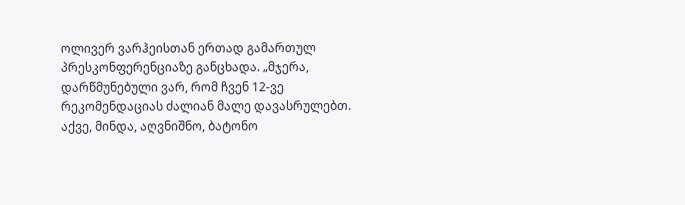ოლივერ ვარჰეისთან ერთად გამართულ პრესკონფერენციაზე განცხადა. „მჯერა, დარწმუნებული ვარ, რომ ჩვენ 12-ვე რეკომენდაციას ძალიან მალე დავასრულებთ. აქვე, მინდა, აღვნიშნო, ბატონო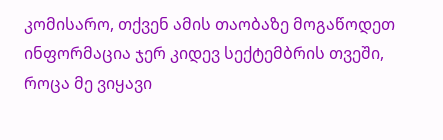კომისარო, თქვენ ამის თაობაზე მოგაწოდეთ ინფორმაცია ჯერ კიდევ სექტემბრის თვეში, როცა მე ვიყავი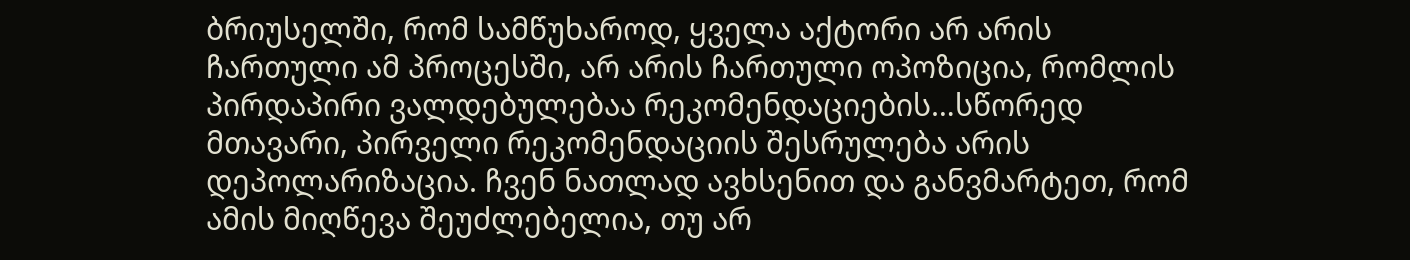ბრიუსელში, რომ სამწუხაროდ, ყველა აქტორი არ არის ჩართული ამ პროცესში, არ არის ჩართული ოპოზიცია, რომლის პირდაპირი ვალდებულებაა რეკომენდაციების…სწორედ მთავარი, პირველი რეკომენდაციის შესრულება არის დეპოლარიზაცია. ჩვენ ნათლად ავხსენით და განვმარტეთ, რომ ამის მიღწევა შეუძლებელია, თუ არ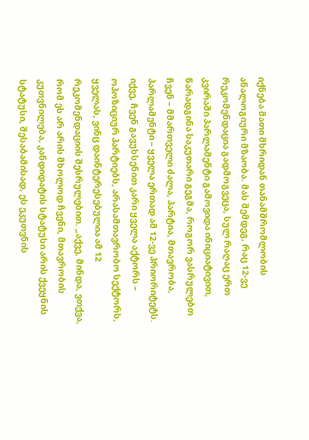იქნება მათი მხრიდან თანამშრომლობის ანალოგიური მზაობა. მას შემდეგ, რაც 12-ვე რეკომენდაცია გადმოგვეცა, სულ რაღაც ერთ კვირაში პარლამენტი გამოვიდა ინიციატივით, წარადგინა საკუთარი გეგმა, როგორ ვასრულებთ ჩვენ – მმართველი ძალა, პარტია, მთავრობა, პარლამენტი – ყველა ერთად ამ 12-ვე პრიორიტეტს. იქვე, ჩვენ გავუხსენით კარი ყველა აქტორს – ოპოზიციურ პარტიებს, არასამთავრობო სექტორს, ყველას, ვინც დაინტერესებულია ამ 12 რეკომენდაციის შესრულებით. „აქვე, მინდა, ვთქვა, რომ ეს არ არის მხოლოდ ჩვენი, მთავრობის კუთვნილება, კანდიდატის სტატუსი არის ქვეყნის სტატუსი, შესაბამისად, ეს ეკუთვნის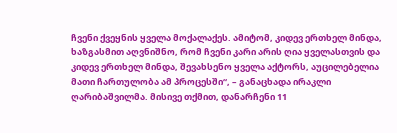ჩვენი ქვეყნის ყველა მოქალაქეს. ამიტომ, კიდევ ერთხელ მინდა, ხაზგასმით აღვნიშნო, რომ ჩვენი კარი არის ღია ყველასთვის და კიდევ ერთხელ მინდა, შევახსენო ყველა აქტორს, აუცილებელია მათი ჩართულობა ამ პროცესში“, – განაცხადა ირაკლი ღარიბაშვილმა. მისივე თქმით, დანარჩენი 11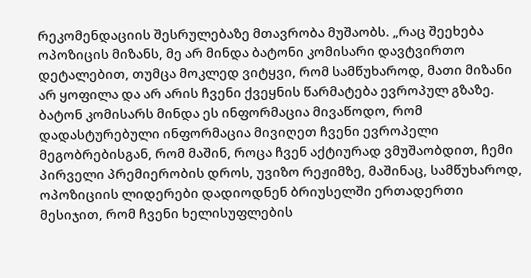რეკომენდაციის შესრულებაზე მთავრობა მუშაობს. „რაც შეეხება ოპოზიცის მიზანს, მე არ მინდა ბატონი კომისარი დავტვირთო დეტალებით, თუმცა მოკლედ ვიტყვი, რომ სამწუხაროდ, მათი მიზანი არ ყოფილა და არ არის ჩვენი ქვეყნის წარმატება ევროპულ გზაზე. ბატონ კომისარს მინდა ეს ინფორმაცია მივაწოდო, რომ დადასტურებული ინფორმაცია მივიღეთ ჩვენი ევროპელი მეგობრებისგან, რომ მაშინ, როცა ჩვენ აქტიურად ვმუშაობდით, ჩემი პირველი პრემიერობის დროს, უვიზო რეჟიმზე, მაშინაც, სამწუხაროდ, ოპოზიციის ლიდერები დადიოდნენ ბრიუსელში ერთადერთი მესიჯით, რომ ჩვენი ხელისუფლების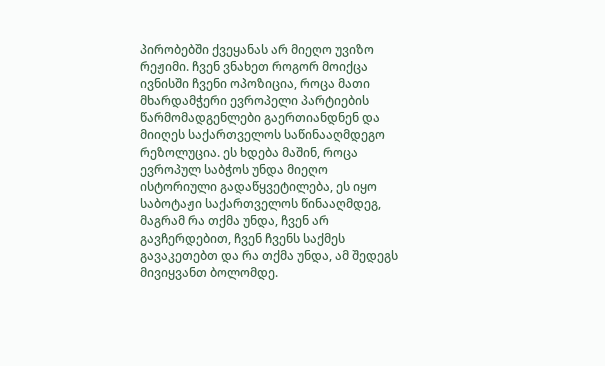პირობებში ქვეყანას არ მიეღო უვიზო რეჟიმი. ჩვენ ვნახეთ როგორ მოიქცა ივნისში ჩვენი ოპოზიცია, როცა მათი მხარდამჭერი ევროპელი პარტიების წარმომადგენლები გაერთიანდნენ და მიიღეს საქართველოს საწინააღმდეგო რეზოლუცია. ეს ხდება მაშინ, როცა ევროპულ საბჭოს უნდა მიეღო ისტორიული გადაწყვეტილება, ეს იყო საბოტაჟი საქართველოს წინააღმდეგ, მაგრამ რა თქმა უნდა, ჩვენ არ გავჩერდებით, ჩვენ ჩვენს საქმეს გავაკეთებთ და რა თქმა უნდა, ამ შედეგს მივიყვანთ ბოლომდე.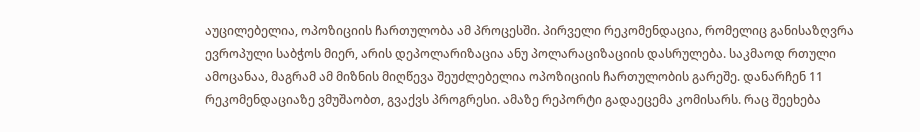აუცილებელია, ოპოზიციის ჩართულობა ამ პროცესში. პირველი რეკომენდაცია, რომელიც განისაზღვრა ევროპული საბჭოს მიერ, არის დეპოლარიზაცია ანუ პოლარაციზაციის დასრულება. საკმაოდ რთული ამოცანაა, მაგრამ ამ მიზნის მიღწევა შეუძლებელია ოპოზიციის ჩართულობის გარეშე. დანარჩენ 11 რეკომენდაციაზე ვმუშაობთ, გვაქვს პროგრესი. ამაზე რეპორტი გადაეცემა კომისარს. რაც შეეხება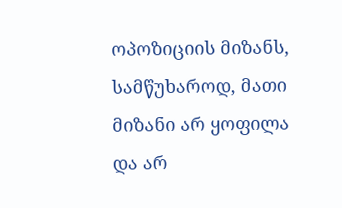ოპოზიციის მიზანს, სამწუხაროდ, მათი მიზანი არ ყოფილა და არ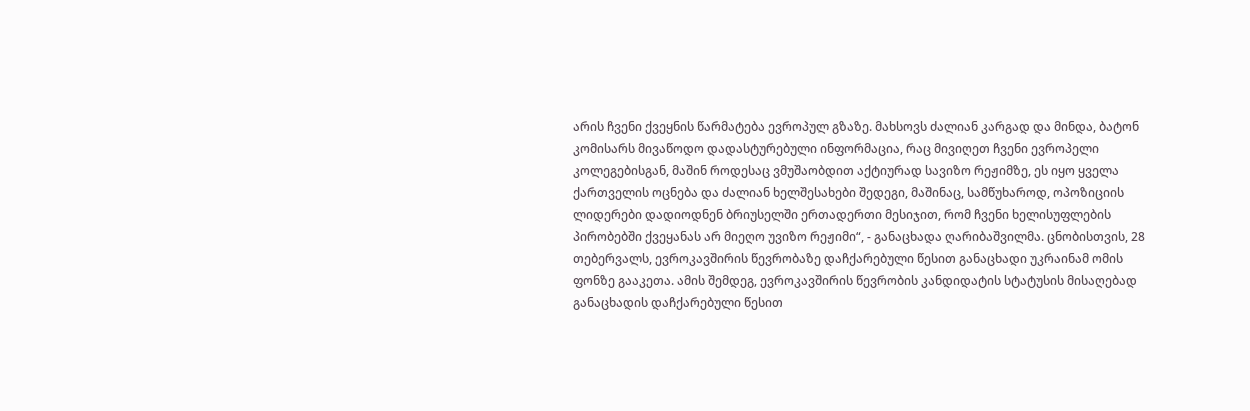არის ჩვენი ქვეყნის წარმატება ევროპულ გზაზე. მახსოვს ძალიან კარგად და მინდა, ბატონ კომისარს მივაწოდო დადასტურებული ინფორმაცია, რაც მივიღეთ ჩვენი ევროპელი კოლეგებისგან, მაშინ როდესაც ვმუშაობდით აქტიურად სავიზო რეჟიმზე, ეს იყო ყველა ქართველის ოცნება და ძალიან ხელშესახები შედეგი, მაშინაც, სამწუხაროდ, ოპოზიციის ლიდერები დადიოდნენ ბრიუსელში ერთადერთი მესიჯით, რომ ჩვენი ხელისუფლების პირობებში ქვეყანას არ მიეღო უვიზო რეჟიმი“, - განაცხადა ღარიბაშვილმა. ცნობისთვის, 28 თებერვალს, ევროკავშირის წევრობაზე დაჩქარებული წესით განაცხადი უკრაინამ ომის ფონზე გააკეთა. ამის შემდეგ, ევროკავშირის წევრობის კანდიდატის სტატუსის მისაღებად განაცხადის დაჩქარებული წესით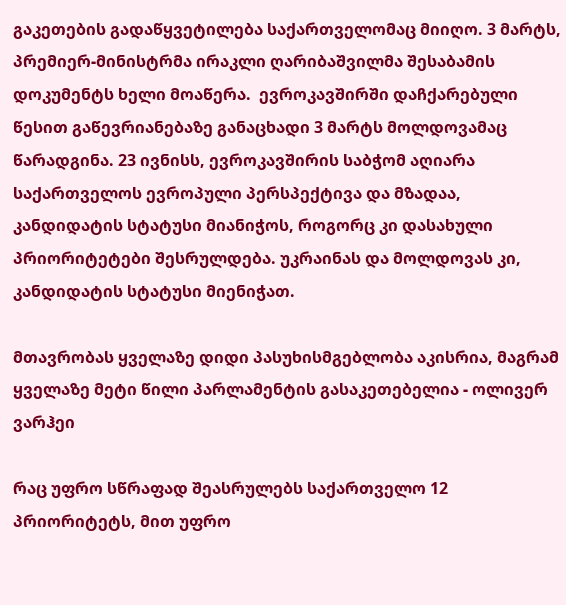გაკეთების გადაწყვეტილება საქართველომაც მიიღო. 3 მარტს, პრემიერ-მინისტრმა ირაკლი ღარიბაშვილმა შესაბამის დოკუმენტს ხელი მოაწერა.  ევროკავშირში დაჩქარებული წესით გაწევრიანებაზე განაცხადი 3 მარტს მოლდოვამაც წარადგინა. 23 ივნისს, ევროკავშირის საბჭომ აღიარა საქართველოს ევროპული პერსპექტივა და მზადაა, კანდიდატის სტატუსი მიანიჭოს, როგორც კი დასახული პრიორიტეტები შესრულდება. უკრაინას და მოლდოვას კი, კანდიდატის სტატუსი მიენიჭათ.

მთავრობას ყველაზე დიდი პასუხისმგებლობა აკისრია, მაგრამ ყველაზე მეტი წილი პარლამენტის გასაკეთებელია - ოლივერ ვარჰეი

რაც უფრო სწრაფად შეასრულებს საქართველო 12 პრიორიტეტს, მით უფრო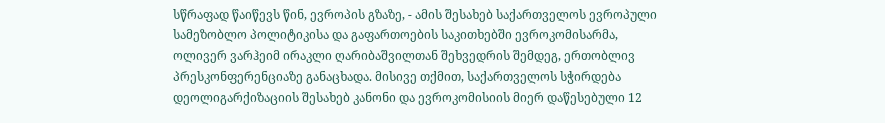სწრაფად წაიწევს წინ, ევროპის გზაზე, - ამის შესახებ საქართველოს ევროპული სამეზობლო პოლიტიკისა და გაფართოების საკითხებში ევროკომისარმა, ოლივერ ვარჰეიმ ირაკლი ღარიბაშვილთან შეხვედრის შემდეგ, ერთობლივ პრესკონფერენციაზე განაცხადა. მისივე თქმით, საქართველოს სჭირდება დეოლიგარქიზაციის შესახებ კანონი და ევროკომისიის მიერ დაწესებული 12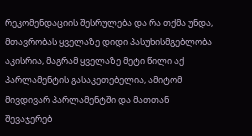რეკომენდაციის შესრულება და რა თქმა უნდა, მთავრობას ყველაზე დიდი პასუხისმგებლობა აკისრია, მაგრამ ყველაზე მეტი წილი აქ პარლამენტის გასაკეთებელია, ამიტომ მივდივარ პარლამენტში და მათთან შევაჯერებ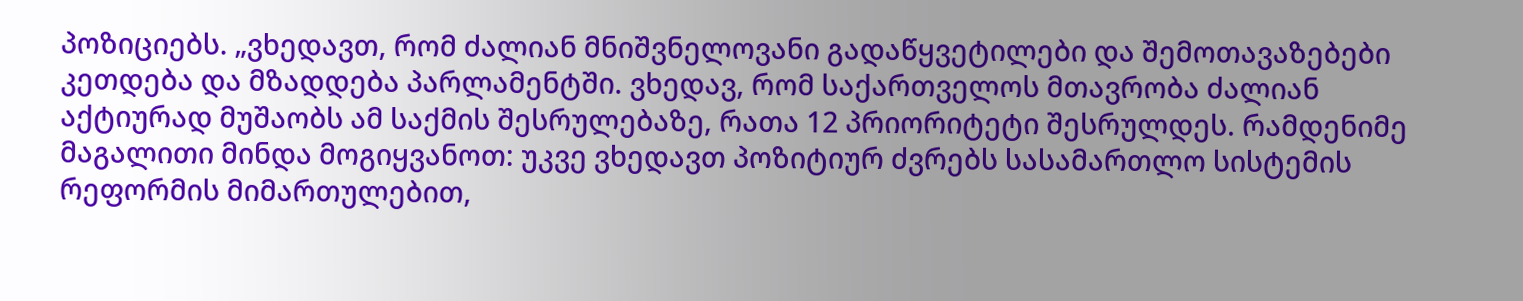პოზიციებს. „ვხედავთ, რომ ძალიან მნიშვნელოვანი გადაწყვეტილები და შემოთავაზებები კეთდება და მზადდება პარლამენტში. ვხედავ, რომ საქართველოს მთავრობა ძალიან აქტიურად მუშაობს ამ საქმის შესრულებაზე, რათა 12 პრიორიტეტი შესრულდეს. რამდენიმე მაგალითი მინდა მოგიყვანოთ: უკვე ვხედავთ პოზიტიურ ძვრებს სასამართლო სისტემის რეფორმის მიმართულებით,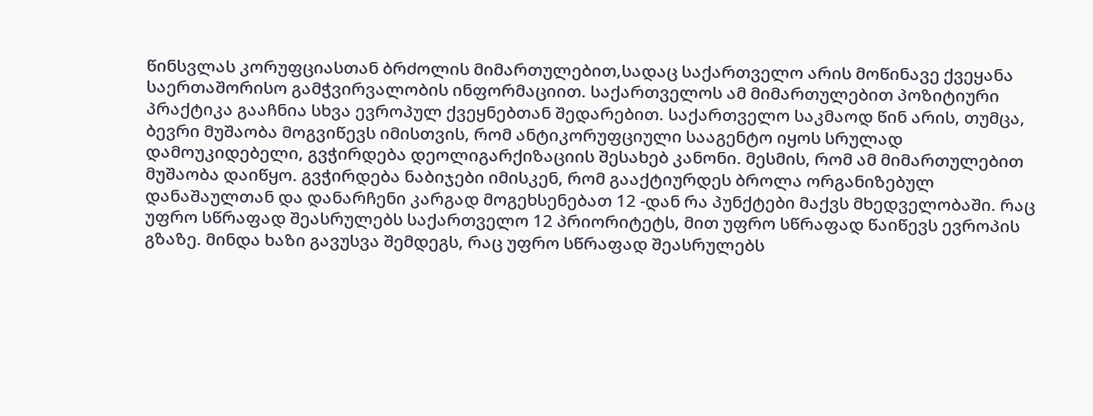წინსვლას კორუფციასთან ბრძოლის მიმართულებით,სადაც საქართველო არის მოწინავე ქვეყანა საერთაშორისო გამჭვირვალობის ინფორმაციით. საქართველოს ამ მიმართულებით პოზიტიური პრაქტიკა გააჩნია სხვა ევროპულ ქვეყნებთან შედარებით. საქართველო საკმაოდ წინ არის, თუმცა, ბევრი მუშაობა მოგვიწევს იმისთვის, რომ ანტიკორუფციული სააგენტო იყოს სრულად დამოუკიდებელი, გვჭირდება დეოლიგარქიზაციის შესახებ კანონი. მესმის, რომ ამ მიმართულებით მუშაობა დაიწყო. გვჭირდება ნაბიჯები იმისკენ, რომ გააქტიურდეს ბროლა ორგანიზებულ დანაშაულთან და დანარჩენი კარგად მოგეხსენებათ 12 -დან რა პუნქტები მაქვს მხედველობაში. რაც უფრო სწრაფად შეასრულებს საქართველო 12 პრიორიტეტს, მით უფრო სწრაფად წაიწევს ევროპის გზაზე. მინდა ხაზი გავუსვა შემდეგს, რაც უფრო სწრაფად შეასრულებს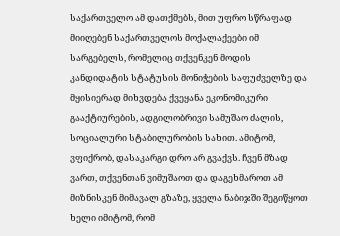საქართველო ამ დათქმებს, მით უფრო სწრაფად მიიღებენ საქართველოს მოქალაქეები იმ სარგებელს, რომელიც თქვენკენ მოდის კანდიდატის სტატუსის მონიჭების საფუძველზე და მყისიერად მიხვდება ქვეყანა ეკონომიკური გააქტიურების, ადგილობრივი სამუშაო ძალის, სოციალური სტაბილურობის სახით. ამიტომ, ვფიქრობ, დასაკარგი დრო არ გვაქვს. ჩვენ მზად ვართ, თქვენთან ვიმუშაოთ და დაგეხმაროთ ამ მიზნისკენ მიმავალ გზაზე, ყველა ნაბიჯში შეგიწყოთ ხელი იმიტომ, რომ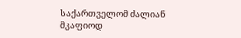საქართველომ ძალიან მკაფიოდ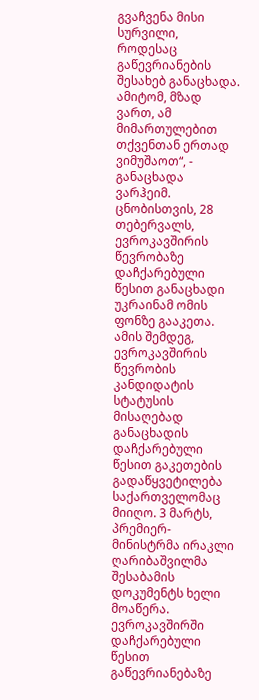გვაჩვენა მისი სურვილი, როდესაც გაწევრიანების შესახებ განაცხადა. ამიტომ, მზად ვართ, ამ მიმართულებით თქვენთან ერთად ვიმუშაოთ“, - განაცხადა ვარჰეიმ. ცნობისთვის, 28 თებერვალს, ევროკავშირის წევრობაზე დაჩქარებული წესით განაცხადი უკრაინამ ომის ფონზე გააკეთა. ამის შემდეგ, ევროკავშირის წევრობის კანდიდატის სტატუსის მისაღებად განაცხადის დაჩქარებული წესით გაკეთების გადაწყვეტილება საქართველომაც მიიღო. 3 მარტს, პრემიერ-მინისტრმა ირაკლი ღარიბაშვილმა შესაბამის დოკუმენტს ხელი მოაწერა.  ევროკავშირში დაჩქარებული წესით გაწევრიანებაზე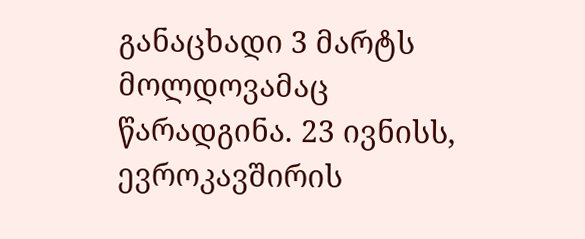განაცხადი 3 მარტს მოლდოვამაც წარადგინა. 23 ივნისს, ევროკავშირის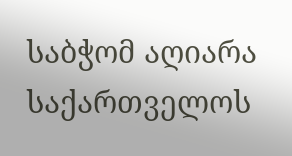საბჭომ აღიარა საქართველოს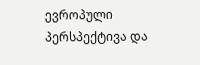ევროპული პერსპექტივა და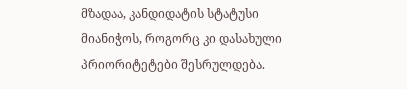მზადაა, კანდიდატის სტატუსი მიანიჭოს, როგორც კი დასახული პრიორიტეტები შესრულდება.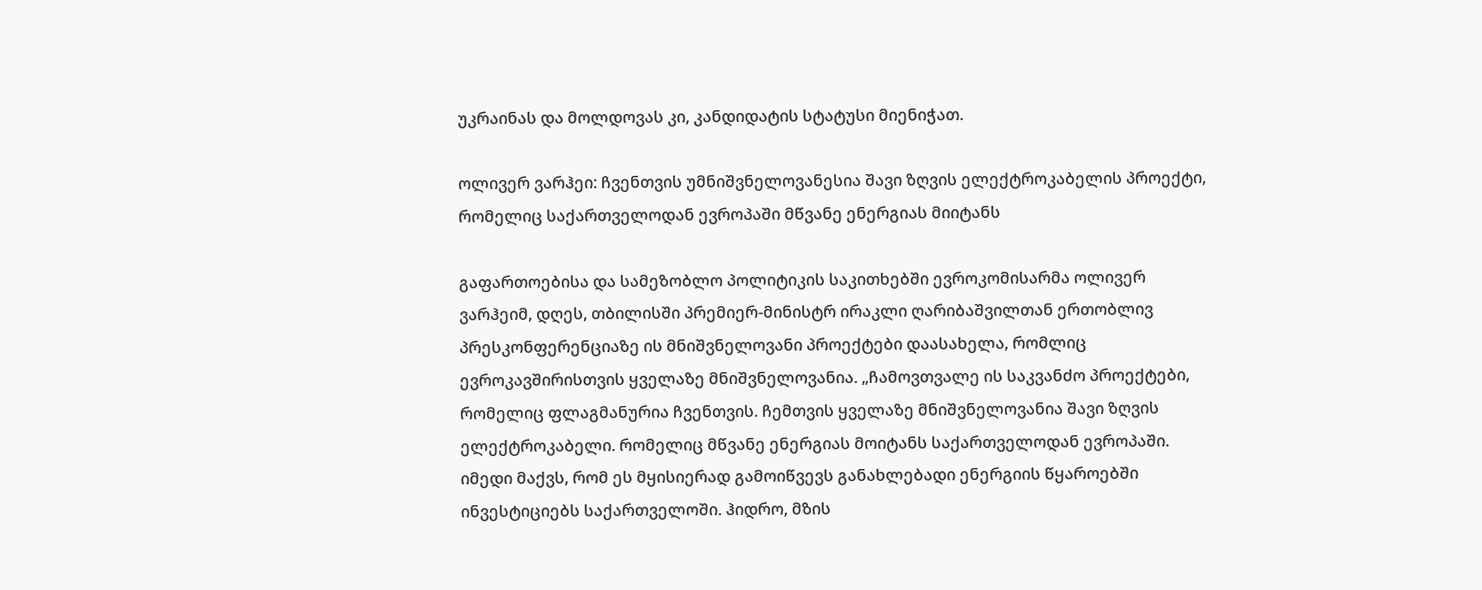უკრაინას და მოლდოვას კი, კანდიდატის სტატუსი მიენიჭათ.

ოლივერ ვარჰეი: ჩვენთვის უმნიშვნელოვანესია შავი ზღვის ელექტროკაბელის პროექტი, რომელიც საქართველოდან ევროპაში მწვანე ენერგიას მიიტანს

გაფართოებისა და სამეზობლო პოლიტიკის საკითხებში ევროკომისარმა ოლივერ ვარჰეიმ, დღეს, თბილისში პრემიერ-მინისტრ ირაკლი ღარიბაშვილთან ერთობლივ პრესკონფერენციაზე ის მნიშვნელოვანი პროექტები დაასახელა, რომლიც ევროკავშირისთვის ყველაზე მნიშვნელოვანია. „ჩამოვთვალე ის საკვანძო პროექტები, რომელიც ფლაგმანურია ჩვენთვის. ჩემთვის ყველაზე მნიშვნელოვანია შავი ზღვის ელექტროკაბელი. რომელიც მწვანე ენერგიას მოიტანს საქართველოდან ევროპაში. იმედი მაქვს, რომ ეს მყისიერად გამოიწვევს განახლებადი ენერგიის წყაროებში ინვესტიციებს საქართველოში. ჰიდრო, მზის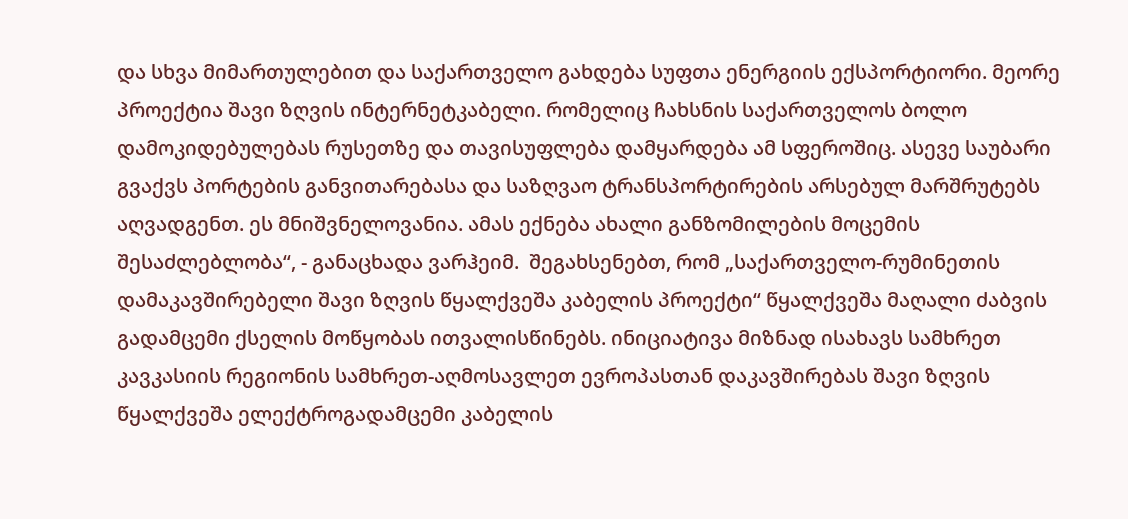და სხვა მიმართულებით და საქართველო გახდება სუფთა ენერგიის ექსპორტიორი. მეორე პროექტია შავი ზღვის ინტერნეტკაბელი. რომელიც ჩახსნის საქართველოს ბოლო დამოკიდებულებას რუსეთზე და თავისუფლება დამყარდება ამ სფეროშიც. ასევე საუბარი გვაქვს პორტების განვითარებასა და საზღვაო ტრანსპორტირების არსებულ მარშრუტებს აღვადგენთ. ეს მნიშვნელოვანია. ამას ექნება ახალი განზომილების მოცემის შესაძლებლობა“, - განაცხადა ვარჰეიმ.  შეგახსენებთ, რომ „საქართველო-რუმინეთის დამაკავშირებელი შავი ზღვის წყალქვეშა კაბელის პროექტი“ წყალქვეშა მაღალი ძაბვის გადამცემი ქსელის მოწყობას ითვალისწინებს. ინიციატივა მიზნად ისახავს სამხრეთ კავკასიის რეგიონის სამხრეთ-აღმოსავლეთ ევროპასთან დაკავშირებას შავი ზღვის წყალქვეშა ელექტროგადამცემი კაბელის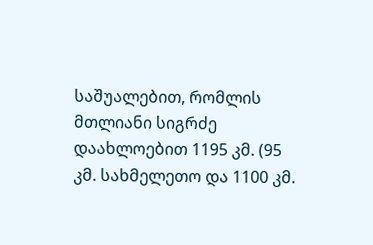საშუალებით, რომლის მთლიანი სიგრძე დაახლოებით 1195 კმ. (95 კმ. სახმელეთო და 1100 კმ.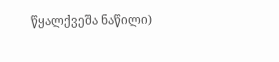წყალქვეშა ნაწილი)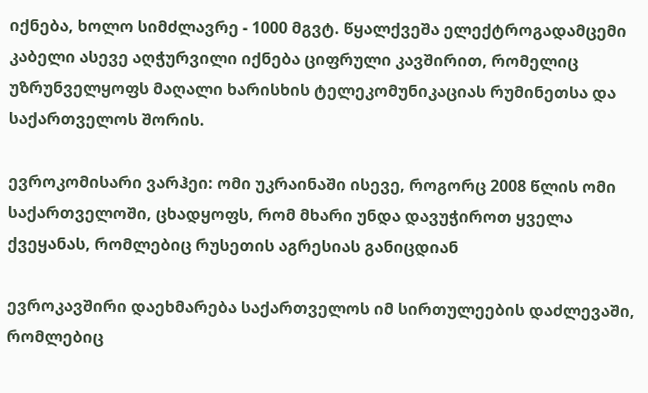იქნება, ხოლო სიმძლავრე - 1000 მგვტ. წყალქვეშა ელექტროგადამცემი კაბელი ასევე აღჭურვილი იქნება ციფრული კავშირით, რომელიც უზრუნველყოფს მაღალი ხარისხის ტელეკომუნიკაციას რუმინეთსა და საქართველოს შორის.

ევროკომისარი ვარჰეი: ომი უკრაინაში ისევე, როგორც 2008 წლის ომი საქართველოში, ცხადყოფს, რომ მხარი უნდა დავუჭიროთ ყველა ქვეყანას, რომლებიც რუსეთის აგრესიას განიცდიან

ევროკავშირი დაეხმარება საქართველოს იმ სირთულეების დაძლევაში, რომლებიც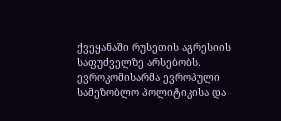ქვეყანაში რუსეთის აგრესიის საფუძველზე არსებობს. ევროკომისარმა ევროპული სამეზობლო პოლიტიკისა და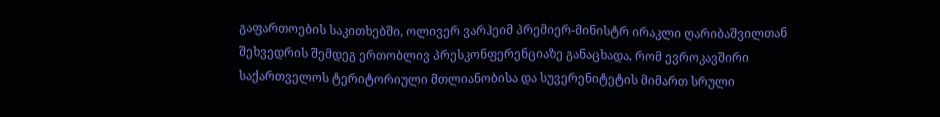გაფართოების საკითხებში, ოლივერ ვარჰეიმ პრემიერ-მინისტრ ირაკლი ღარიბაშვილთან შეხვედრის შემდეგ ერთობლივ პრესკონფერენციაზე განაცხადა, რომ ევროკავშირი საქართველოს ტერიტორიული მთლიანობისა და სუვერენიტეტის მიმართ სრული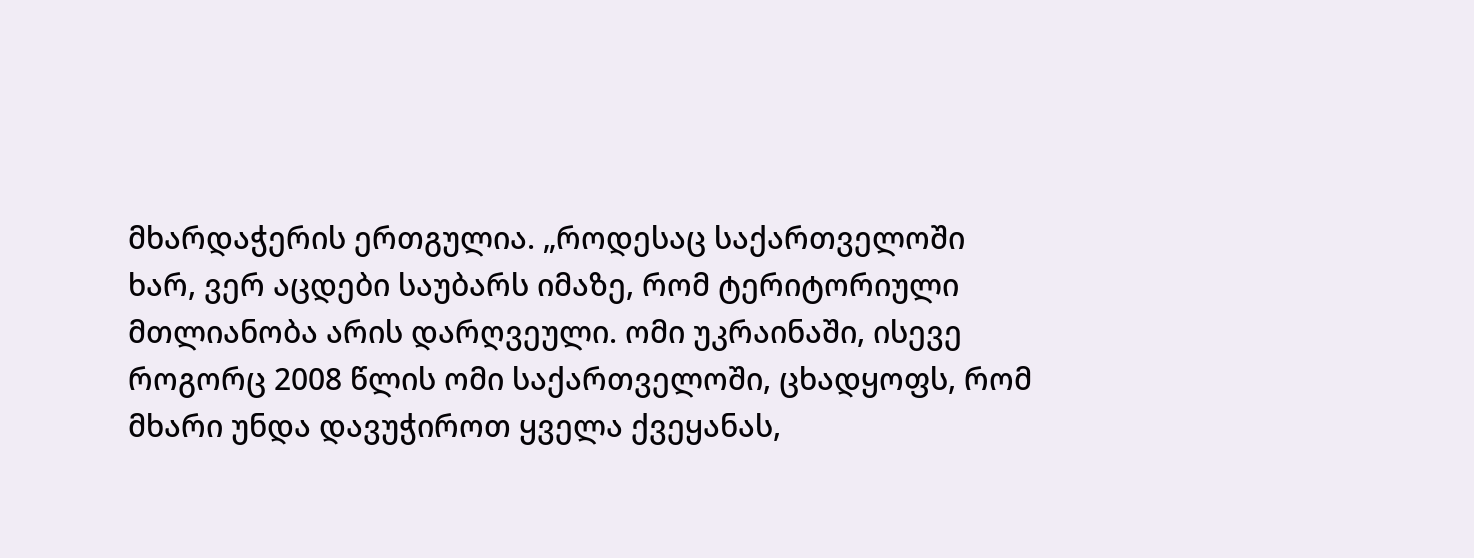მხარდაჭერის ერთგულია. „როდესაც საქართველოში ხარ, ვერ აცდები საუბარს იმაზე, რომ ტერიტორიული მთლიანობა არის დარღვეული. ომი უკრაინაში, ისევე როგორც 2008 წლის ომი საქართველოში, ცხადყოფს, რომ მხარი უნდა დავუჭიროთ ყველა ქვეყანას,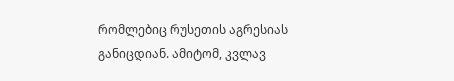რომლებიც რუსეთის აგრესიას განიცდიან. ამიტომ, კვლავ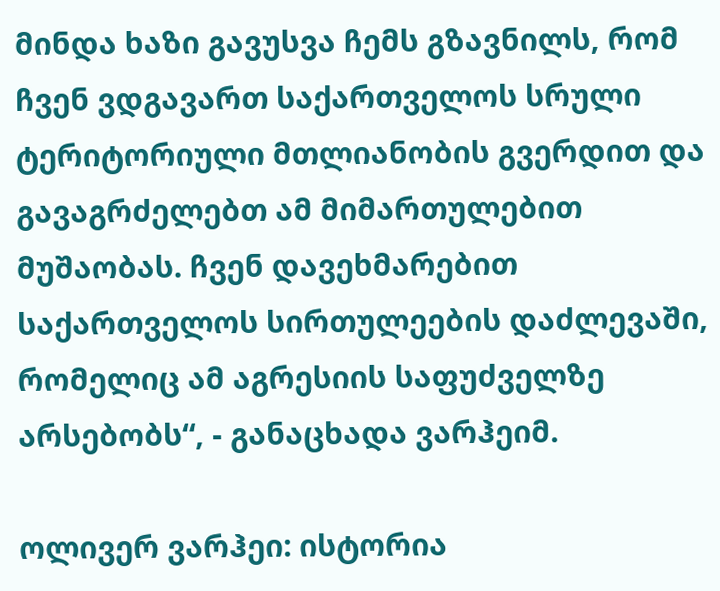მინდა ხაზი გავუსვა ჩემს გზავნილს, რომ ჩვენ ვდგავართ საქართველოს სრული ტერიტორიული მთლიანობის გვერდით და გავაგრძელებთ ამ მიმართულებით მუშაობას. ჩვენ დავეხმარებით საქართველოს სირთულეების დაძლევაში, რომელიც ამ აგრესიის საფუძველზე არსებობს“, - განაცხადა ვარჰეიმ.

ოლივერ ვარჰეი: ისტორია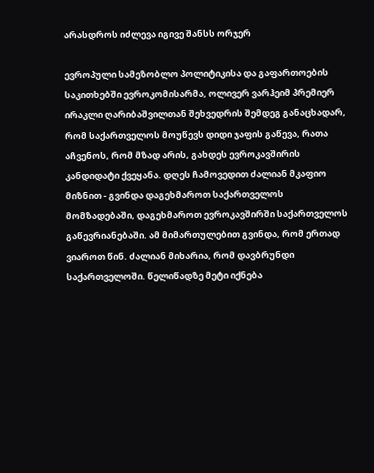არასდროს იძლევა იგივე შანსს ორჯერ

ევროპული სამეზობლო პოლიტიკისა და გაფართოების საკითხებში ევროკომისარმა, ოლივერ ვარჰეიმ პრემიერ ირაკლი ღარიბაშვილთან შეხვედრის შემდეგ განაცხადარ,  რომ საქართველოს მოუწევს დიდი ჯაფის გაწევა, რათა აჩვენოს, რომ მზად არის, გახდეს ევროკავშირის კანდიდატი ქვეყანა. დღეს ჩამოვედით ძალიან მკაფიო მიზნით - გვინდა დაგეხმაროთ საქართველოს მომზადებაში, დაგეხმაროთ ევროკავშირში საქართველოს გაწევრიანებაში. ამ მიმართულებით გვინდა, რომ ერთად ვიაროთ წინ. ძალიან მიხარია, რომ დავბრუნდი საქართველოში. წელიწადზე მეტი იქნება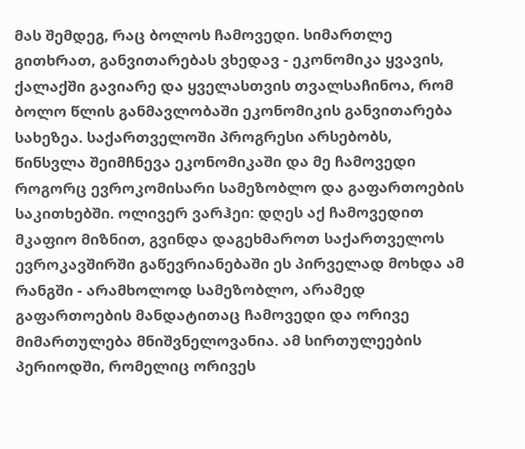მას შემდეგ, რაც ბოლოს ჩამოვედი. სიმართლე გითხრათ, განვითარებას ვხედავ - ეკონომიკა ყვავის, ქალაქში გავიარე და ყველასთვის თვალსაჩინოა, რომ ბოლო წლის განმავლობაში ეკონომიკის განვითარება სახეზეა. საქართველოში პროგრესი არსებობს, წინსვლა შეიმჩნევა ეკონომიკაში და მე ჩამოვედი როგორც ევროკომისარი სამეზობლო და გაფართოების საკითხებში. ოლივერ ვარჰეი: დღეს აქ ჩამოვედით მკაფიო მიზნით, გვინდა დაგეხმაროთ საქართველოს ევროკავშირში გაწევრიანებაში ეს პირველად მოხდა ამ რანგში - არამხოლოდ სამეზობლო, არამედ გაფართოების მანდატითაც ჩამოვედი და ორივე მიმართულება მნიშვნელოვანია. ამ სირთულეების პერიოდში, რომელიც ორივეს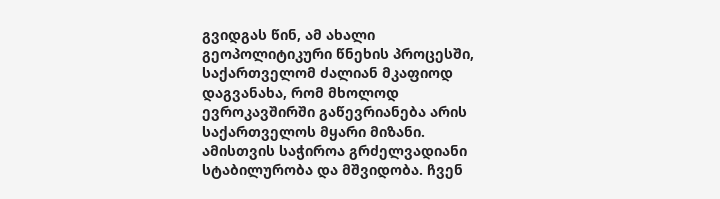გვიდგას წინ, ამ ახალი გეოპოლიტიკური წნეხის პროცესში, საქართველომ ძალიან მკაფიოდ დაგვანახა, რომ მხოლოდ ევროკავშირში გაწევრიანება არის საქართველოს მყარი მიზანი. ამისთვის საჭიროა გრძელვადიანი სტაბილურობა და მშვიდობა. ჩვენ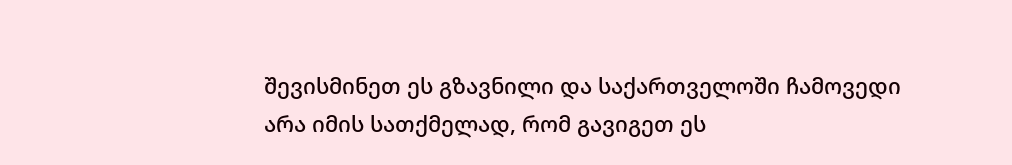შევისმინეთ ეს გზავნილი და საქართველოში ჩამოვედი არა იმის სათქმელად, რომ გავიგეთ ეს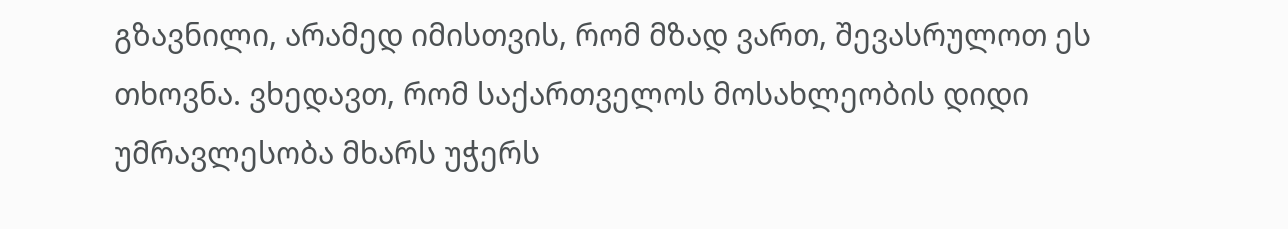გზავნილი, არამედ იმისთვის, რომ მზად ვართ, შევასრულოთ ეს თხოვნა. ვხედავთ, რომ საქართველოს მოსახლეობის დიდი უმრავლესობა მხარს უჭერს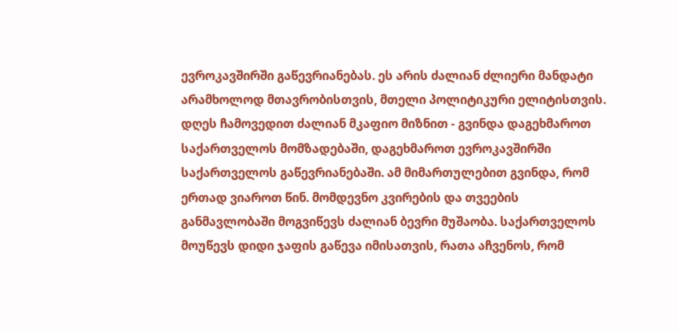ევროკავშირში გაწევრიანებას. ეს არის ძალიან ძლიერი მანდატი არამხოლოდ მთავრობისთვის, მთელი პოლიტიკური ელიტისთვის. დღეს ჩამოვედით ძალიან მკაფიო მიზნით - გვინდა დაგეხმაროთ საქართველოს მომზადებაში, დაგეხმაროთ ევროკავშირში საქართველოს გაწევრიანებაში. ამ მიმართულებით გვინდა, რომ ერთად ვიაროთ წინ. მომდევნო კვირების და თვეების განმავლობაში მოგვიწევს ძალიან ბევრი მუშაობა. საქართველოს მოუწევს დიდი ჯაფის გაწევა იმისათვის, რათა აჩვენოს, რომ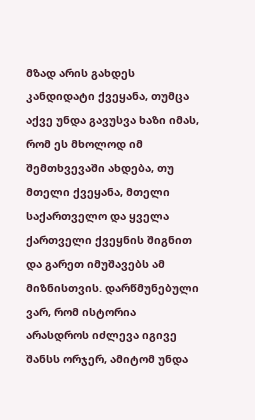მზად არის გახდეს კანდიდატი ქვეყანა, თუმცა აქვე უნდა გავუსვა ხაზი იმას, რომ ეს მხოლოდ იმ შემთხვევაში ახდება, თუ მთელი ქვეყანა, მთელი საქართველო და ყველა ქართველი ქვეყნის შიგნით და გარეთ იმუშავებს ამ მიზნისთვის. დარწმუნებული ვარ, რომ ისტორია არასდროს იძლევა იგივე შანსს ორჯერ, ამიტომ უნდა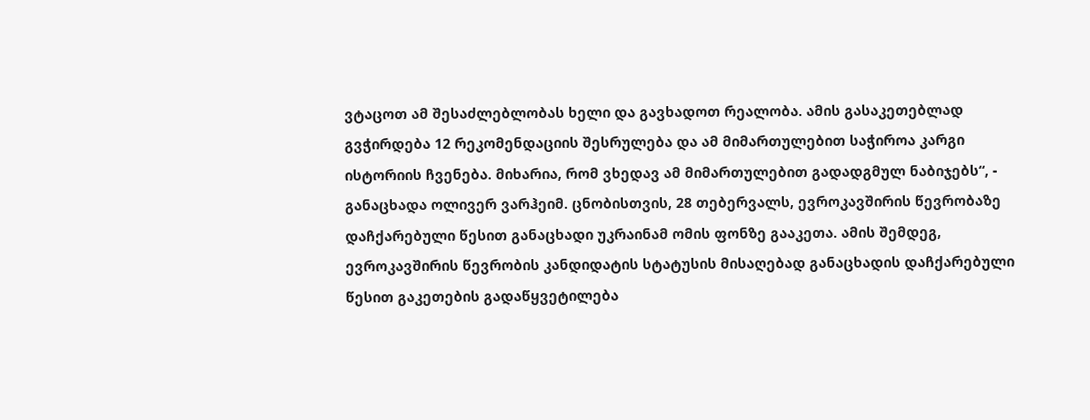ვტაცოთ ამ შესაძლებლობას ხელი და გავხადოთ რეალობა. ამის გასაკეთებლად გვჭირდება 12 რეკომენდაციის შესრულება და ამ მიმართულებით საჭიროა კარგი ისტორიის ჩვენება. მიხარია, რომ ვხედავ ამ მიმართულებით გადადგმულ ნაბიჯებს“, - განაცხადა ოლივერ ვარჰეიმ. ცნობისთვის, 28 თებერვალს, ევროკავშირის წევრობაზე დაჩქარებული წესით განაცხადი უკრაინამ ომის ფონზე გააკეთა. ამის შემდეგ, ევროკავშირის წევრობის კანდიდატის სტატუსის მისაღებად განაცხადის დაჩქარებული წესით გაკეთების გადაწყვეტილება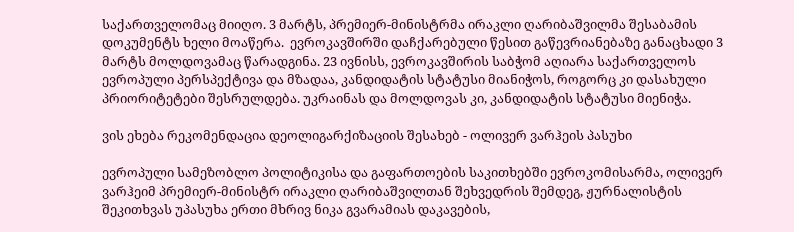საქართველომაც მიიღო. 3 მარტს, პრემიერ-მინისტრმა ირაკლი ღარიბაშვილმა შესაბამის დოკუმენტს ხელი მოაწერა.  ევროკავშირში დაჩქარებული წესით გაწევრიანებაზე განაცხადი 3 მარტს მოლდოვამაც წარადგინა. 23 ივნისს, ევროკავშირის საბჭომ აღიარა საქართველოს ევროპული პერსპექტივა და მზადაა, კანდიდატის სტატუსი მიანიჭოს, როგორც კი დასახული პრიორიტეტები შესრულდება. უკრაინას და მოლდოვას კი, კანდიდატის სტატუსი მიენიჭა.

ვის ეხება რეკომენდაცია დეოლიგარქიზაციის შესახებ - ოლივერ ვარჰეის პასუხი

ევროპული სამეზობლო პოლიტიკისა და გაფართოების საკითხებში ევროკომისარმა, ოლივერ ვარჰეიმ პრემიერ-მინისტრ ირაკლი ღარიბაშვილთან შეხვედრის შემდეგ, ჟურნალისტის შეკითხვას უპასუხა ერთი მხრივ ნიკა გვარამიას დაკავების,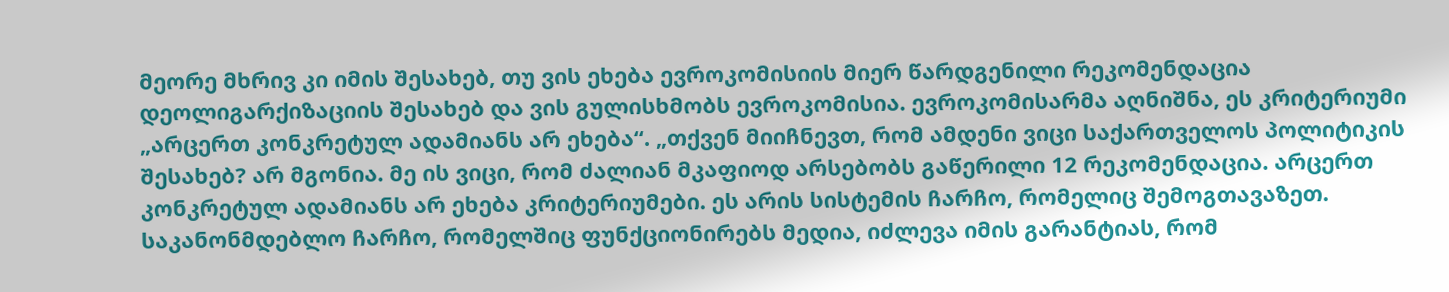მეორე მხრივ კი იმის შესახებ, თუ ვის ეხება ევროკომისიის მიერ წარდგენილი რეკომენდაცია დეოლიგარქიზაციის შესახებ და ვის გულისხმობს ევროკომისია. ევროკომისარმა აღნიშნა, ეს კრიტერიუმი „არცერთ კონკრეტულ ადამიანს არ ეხება“. „თქვენ მიიჩნევთ, რომ ამდენი ვიცი საქართველოს პოლიტიკის შესახებ? არ მგონია. მე ის ვიცი, რომ ძალიან მკაფიოდ არსებობს გაწერილი 12 რეკომენდაცია. არცერთ კონკრეტულ ადამიანს არ ეხება კრიტერიუმები. ეს არის სისტემის ჩარჩო, რომელიც შემოგთავაზეთ. საკანონმდებლო ჩარჩო, რომელშიც ფუნქციონირებს მედია, იძლევა იმის გარანტიას, რომ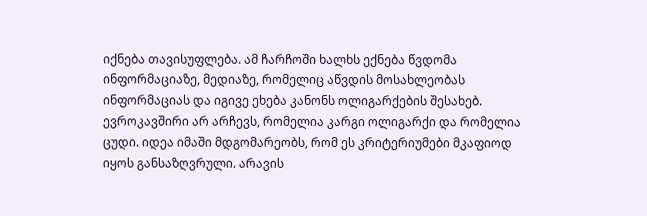იქნება თავისუფლება. ამ ჩარჩოში ხალხს ექნება წვდომა ინფორმაციაზე, მედიაზე, რომელიც აწვდის მოსახლეობას ინფორმაციას და იგივე ეხება კანონს ოლიგარქების შესახებ. ევროკავშირი არ არჩევს, რომელია კარგი ოლიგარქი და რომელია ცუდი. იდეა იმაში მდგომარეობს, რომ ეს კრიტერიუმები მკაფიოდ იყოს განსაზღვრული. არავის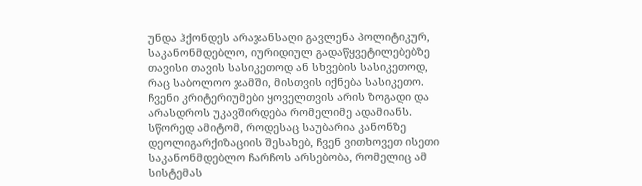უნდა ჰქონდეს არაჯანსაღი გავლენა პოლიტიკურ, საკანონმდებლო, იურიდიულ გადაწყვეტილებებზე თავისი თავის სასიკეთოდ ან სხვების სასიკეთოდ, რაც საბოლოო ჯამში, მისთვის იქნება სასიკეთო. ჩვენი კრიტერიუმები ყოველთვის არის ზოგადი და არასდროს უკავშირდება რომელიმე ადამიანს. სწორედ ამიტომ, როდესაც საუბარია კანონზე დეოლიგარქიზაციის შესახებ, ჩვენ ვითხოვეთ ისეთი საკანონმდებლო ჩარჩოს არსებობა, რომელიც ამ სისტემას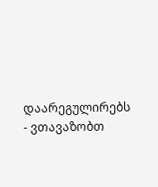დაარეგულირებს - ვთავაზობთ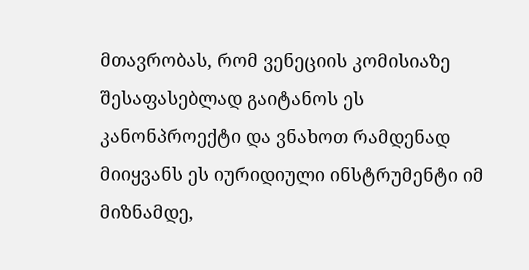მთავრობას, რომ ვენეციის კომისიაზე შესაფასებლად გაიტანოს ეს კანონპროექტი და ვნახოთ რამდენად მიიყვანს ეს იურიდიული ინსტრუმენტი იმ მიზნამდე,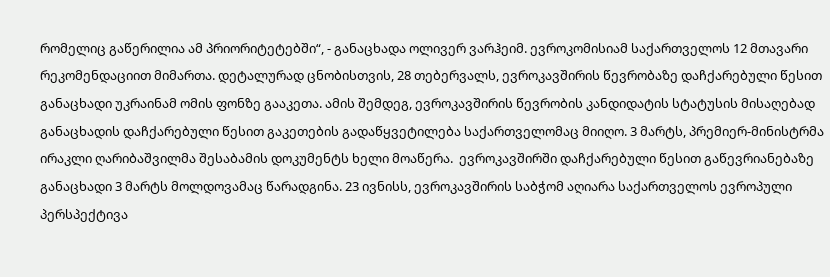რომელიც გაწერილია ამ პრიორიტეტებში“, - განაცხადა ოლივერ ვარჰეიმ. ევროკომისიამ საქართველოს 12 მთავარი რეკომენდაციით მიმართა. დეტალურად ცნობისთვის, 28 თებერვალს, ევროკავშირის წევრობაზე დაჩქარებული წესით განაცხადი უკრაინამ ომის ფონზე გააკეთა. ამის შემდეგ, ევროკავშირის წევრობის კანდიდატის სტატუსის მისაღებად განაცხადის დაჩქარებული წესით გაკეთების გადაწყვეტილება საქართველომაც მიიღო. 3 მარტს, პრემიერ-მინისტრმა ირაკლი ღარიბაშვილმა შესაბამის დოკუმენტს ხელი მოაწერა.  ევროკავშირში დაჩქარებული წესით გაწევრიანებაზე განაცხადი 3 მარტს მოლდოვამაც წარადგინა. 23 ივნისს, ევროკავშირის საბჭომ აღიარა საქართველოს ევროპული პერსპექტივა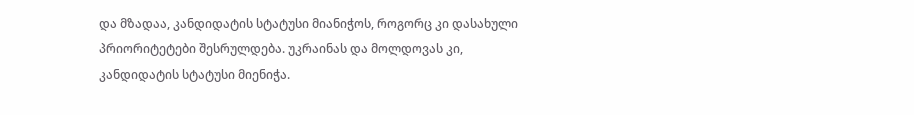და მზადაა, კანდიდატის სტატუსი მიანიჭოს, როგორც კი დასახული პრიორიტეტები შესრულდება. უკრაინას და მოლდოვას კი, კანდიდატის სტატუსი მიენიჭა.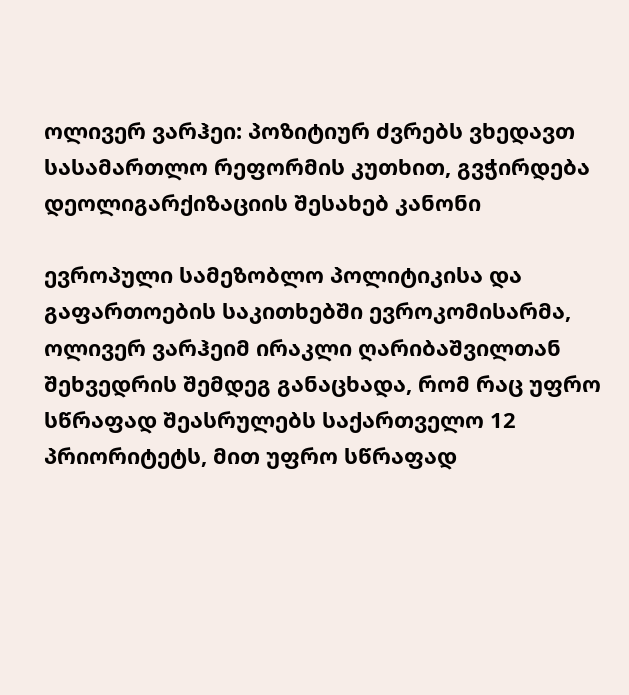ოლივერ ვარჰეი: პოზიტიურ ძვრებს ვხედავთ სასამართლო რეფორმის კუთხით, გვჭირდება დეოლიგარქიზაციის შესახებ კანონი

ევროპული სამეზობლო პოლიტიკისა და გაფართოების საკითხებში ევროკომისარმა, ოლივერ ვარჰეიმ ირაკლი ღარიბაშვილთან შეხვედრის შემდეგ განაცხადა, რომ რაც უფრო სწრაფად შეასრულებს საქართველო 12 პრიორიტეტს, მით უფრო სწრაფად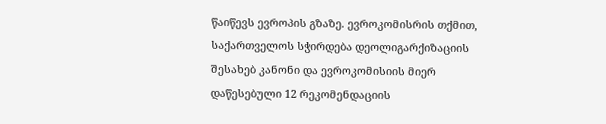წაიწევს ევროპის გზაზე. ევროკომისრის თქმით, საქართველოს სჭირდება დეოლიგარქიზაციის შესახებ კანონი და ევროკომისიის მიერ დაწესებული 12 რეკომენდაციის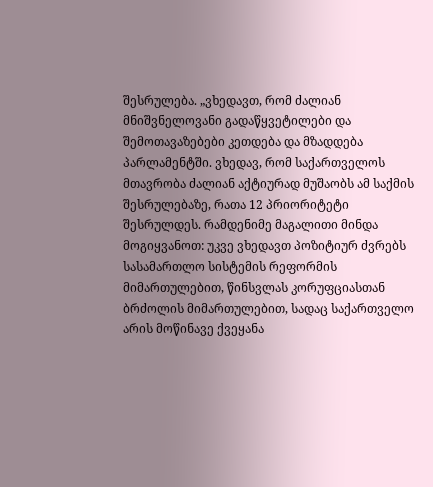შესრულება. „ვხედავთ, რომ ძალიან მნიშვნელოვანი გადაწყვეტილები და შემოთავაზებები კეთდება და მზადდება პარლამენტში. ვხედავ, რომ საქართველოს მთავრობა ძალიან აქტიურად მუშაობს ამ საქმის შესრულებაზე, რათა 12 პრიორიტეტი შესრულდეს. რამდენიმე მაგალითი მინდა მოგიყვანოთ: უკვე ვხედავთ პოზიტიურ ძვრებს სასამართლო სისტემის რეფორმის მიმართულებით, წინსვლას კორუფციასთან ბრძოლის მიმართულებით, სადაც საქართველო არის მოწინავე ქვეყანა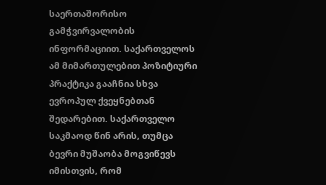საერთაშორისო გამჭვირვალობის ინფორმაციით. საქართველოს ამ მიმართულებით პოზიტიური პრაქტიკა გააჩნია სხვა ევროპულ ქვეყნებთან შედარებით. საქართველო საკმაოდ წინ არის, თუმცა ბევრი მუშაობა მოგვიწევს იმისთვის, რომ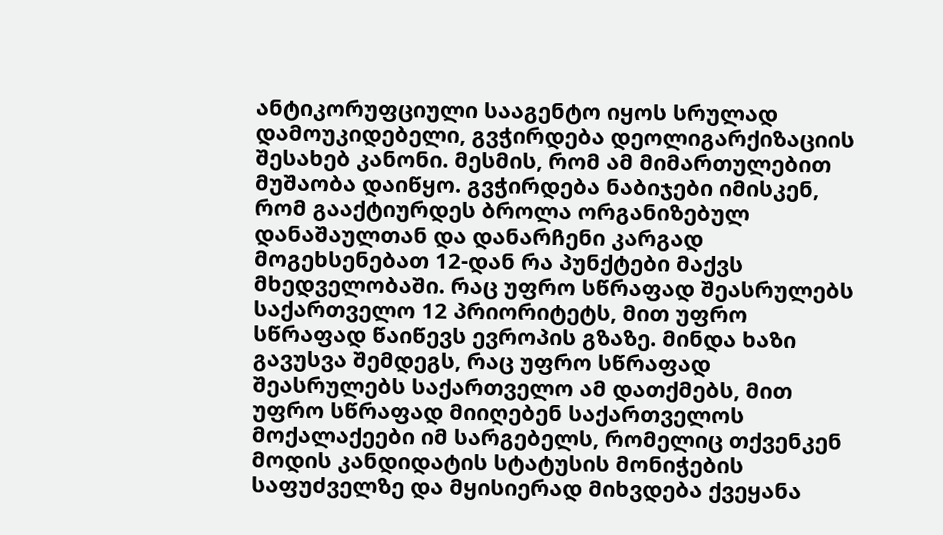ანტიკორუფციული სააგენტო იყოს სრულად დამოუკიდებელი, გვჭირდება დეოლიგარქიზაციის შესახებ კანონი. მესმის, რომ ამ მიმართულებით მუშაობა დაიწყო. გვჭირდება ნაბიჯები იმისკენ, რომ გააქტიურდეს ბროლა ორგანიზებულ დანაშაულთან და დანარჩენი კარგად მოგეხსენებათ 12-დან რა პუნქტები მაქვს მხედველობაში. რაც უფრო სწრაფად შეასრულებს საქართველო 12 პრიორიტეტს, მით უფრო სწრაფად წაიწევს ევროპის გზაზე. მინდა ხაზი გავუსვა შემდეგს, რაც უფრო სწრაფად შეასრულებს საქართველო ამ დათქმებს, მით უფრო სწრაფად მიიღებენ საქართველოს მოქალაქეები იმ სარგებელს, რომელიც თქვენკენ მოდის კანდიდატის სტატუსის მონიჭების საფუძველზე და მყისიერად მიხვდება ქვეყანა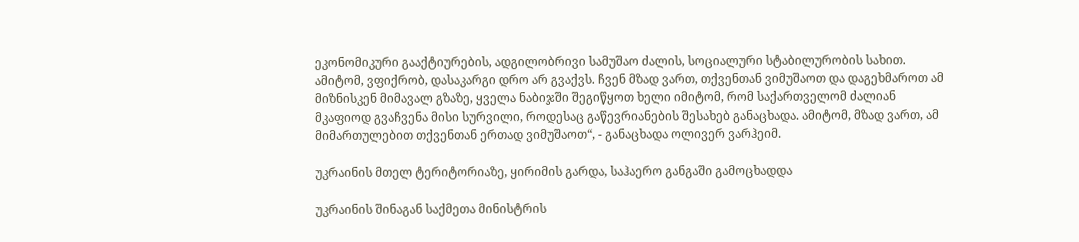ეკონომიკური გააქტიურების, ადგილობრივი სამუშაო ძალის, სოციალური სტაბილურობის სახით. ამიტომ, ვფიქრობ, დასაკარგი დრო არ გვაქვს. ჩვენ მზად ვართ, თქვენთან ვიმუშაოთ და დაგეხმაროთ ამ მიზნისკენ მიმავალ გზაზე, ყველა ნაბიჯში შეგიწყოთ ხელი იმიტომ, რომ საქართველომ ძალიან მკაფიოდ გვაჩვენა მისი სურვილი, როდესაც გაწევრიანების შესახებ განაცხადა. ამიტომ, მზად ვართ, ამ მიმართულებით თქვენთან ერთად ვიმუშაოთ“, - განაცხადა ოლივერ ვარჰეიმ.

უკრაინის მთელ ტერიტორიაზე, ყირიმის გარდა, საჰაერო განგაში გამოცხადდა

უკრაინის შინაგან საქმეთა მინისტრის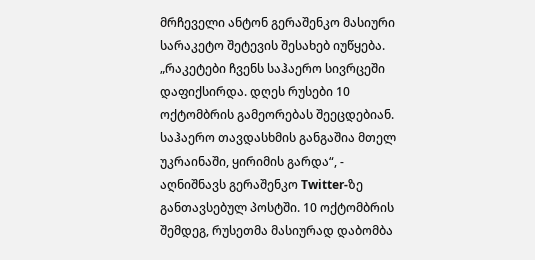მრჩეველი ანტონ გერაშენკო მასიური სარაკეტო შეტევის შესახებ იუწყება. „რაკეტები ჩვენს საჰაერო სივრცეში დაფიქსირდა. დღეს რუსები 10 ოქტომბრის გამეორებას შეეცდებიან. საჰაერო თავდასხმის განგაშია მთელ უკრაინაში, ყირიმის გარდა“, - აღნიშნავს გერაშენკო Twitter-ზე განთავსებულ პოსტში. 10 ოქტომბრის შემდეგ, რუსეთმა მასიურად დაბომბა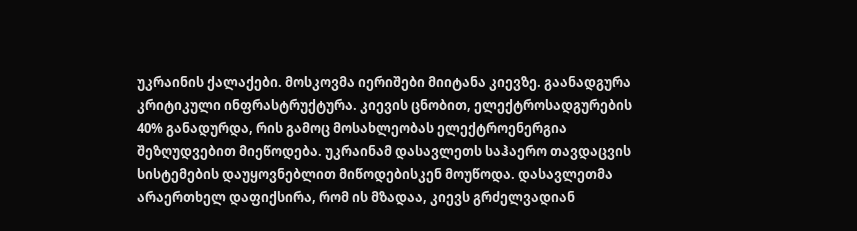უკრაინის ქალაქები. მოსკოვმა იერიშები მიიტანა კიევზე. გაანადგურა კრიტიკული ინფრასტრუქტურა. კიევის ცნობით, ელექტროსადგურების 40% განადურდა, რის გამოც მოსახლეობას ელექტროენერგია შეზღუდვებით მიეწოდება. უკრაინამ დასავლეთს საჰაერო თავდაცვის სისტემების დაუყოვნებლით მიწოდებისკენ მოუწოდა. დასავლეთმა არაერთხელ დაფიქსირა, რომ ის მზადაა, კიევს გრძელვადიან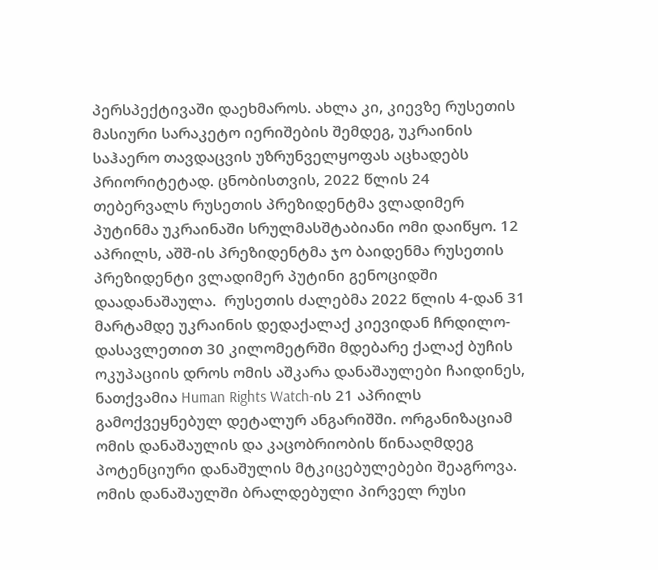პერსპექტივაში დაეხმაროს. ახლა კი, კიევზე რუსეთის მასიური სარაკეტო იერიშების შემდეგ, უკრაინის საჰაერო თავდაცვის უზრუნველყოფას აცხადებს პრიორიტეტად. ცნობისთვის, 2022 წლის 24 თებერვალს რუსეთის პრეზიდენტმა ვლადიმერ პუტინმა უკრაინაში სრულმასშტაბიანი ომი დაიწყო. 12 აპრილს, აშშ-ის პრეზიდენტმა ჯო ბაიდენმა რუსეთის პრეზიდენტი ვლადიმერ პუტინი გენოციდში დაადანაშაულა.  რუსეთის ძალებმა 2022 წლის 4-დან 31 მარტამდე უკრაინის დედაქალაქ კიევიდან ჩრდილო-დასავლეთით 30 კილომეტრში მდებარე ქალაქ ბუჩის ოკუპაციის დროს ომის აშკარა დანაშაულები ჩაიდინეს, ნათქვამია Human Rights Watch-ის 21 აპრილს გამოქვეყნებულ დეტალურ ანგარიშში. ორგანიზაციამ ომის დანაშაულის და კაცობრიობის წინააღმდეგ პოტენციური დანაშულის მტკიცებულებები შეაგროვა. ომის დანაშაულში ბრალდებული პირველ რუსი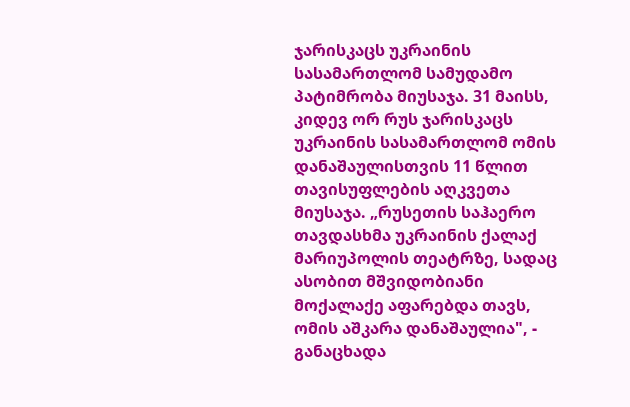ჯარისკაცს უკრაინის სასამართლომ სამუდამო პატიმრობა მიუსაჯა. 31 მაისს, კიდევ ორ რუს ჯარისკაცს უკრაინის სასამართლომ ომის დანაშაულისთვის 11 წლით თავისუფლების აღკვეთა მიუსაჯა. „რუსეთის საჰაერო თავდასხმა უკრაინის ქალაქ მარიუპოლის თეატრზე, სადაც ასობით მშვიდობიანი მოქალაქე აფარებდა თავს, ომის აშკარა დანაშაულია", - განაცხადა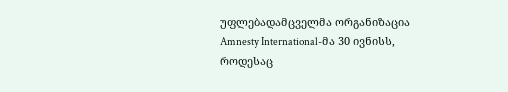უფლებადამცველმა ორგანიზაცია Amnesty International-მა 30 ივნისს, როდესაც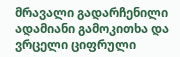მრავალი გადარჩენილი ადამიანი გამოკითხა და ვრცელი ციფრული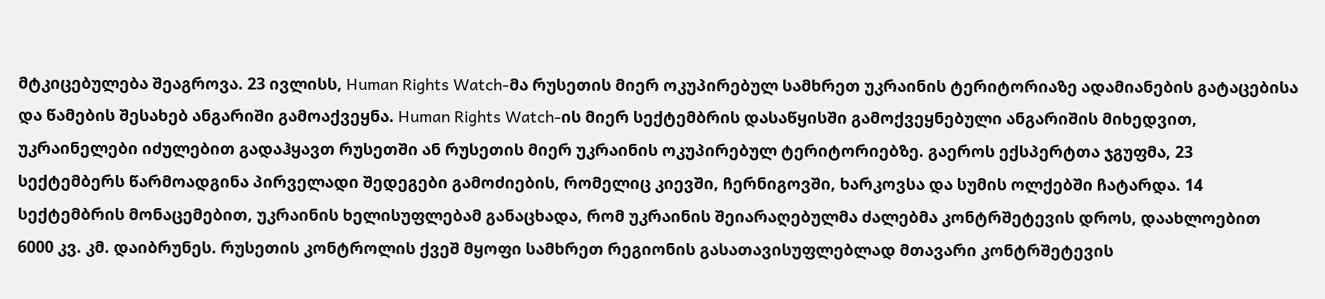მტკიცებულება შეაგროვა. 23 ივლისს, Human Rights Watch-მა რუსეთის მიერ ოკუპირებულ სამხრეთ უკრაინის ტერიტორიაზე ადამიანების გატაცებისა და წამების შესახებ ანგარიში გამოაქვეყნა. Human Rights Watch-ის მიერ სექტემბრის დასაწყისში გამოქვეყნებული ანგარიშის მიხედვით, უკრაინელები იძულებით გადაჰყავთ რუსეთში ან რუსეთის მიერ უკრაინის ოკუპირებულ ტერიტორიებზე. გაეროს ექსპერტთა ჯგუფმა, 23 სექტემბერს წარმოადგინა პირველადი შედეგები გამოძიების, რომელიც კიევში, ჩერნიგოვში, ხარკოვსა და სუმის ოლქებში ჩატარდა. 14 სექტემბრის მონაცემებით, უკრაინის ხელისუფლებამ განაცხადა, რომ უკრაინის შეიარაღებულმა ძალებმა კონტრშეტევის დროს, დაახლოებით 6000 კვ. კმ. დაიბრუნეს. რუსეთის კონტროლის ქვეშ მყოფი სამხრეთ რეგიონის გასათავისუფლებლად მთავარი კონტრშეტევის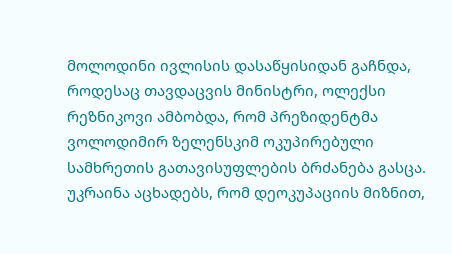მოლოდინი ივლისის დასაწყისიდან გაჩნდა, როდესაც თავდაცვის მინისტრი, ოლექსი რეზნიკოვი ამბობდა, რომ პრეზიდენტმა ვოლოდიმირ ზელენსკიმ ოკუპირებული სამხრეთის გათავისუფლების ბრძანება გასცა. უკრაინა აცხადებს, რომ დეოკუპაციის მიზნით,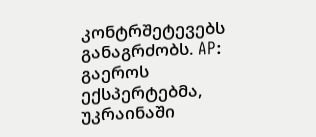კონტრშეტევებს განაგრძობს. AP: გაეროს ექსპერტებმა, უკრაინაში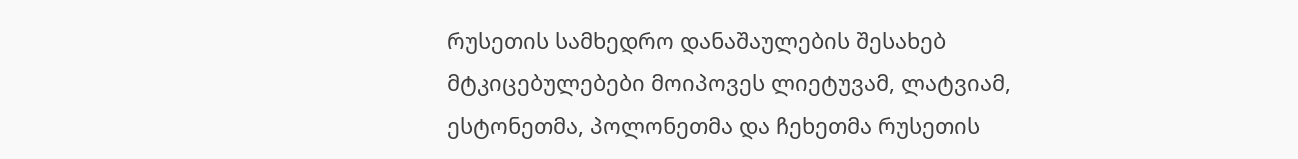რუსეთის სამხედრო დანაშაულების შესახებ მტკიცებულებები მოიპოვეს ლიეტუვამ, ლატვიამ, ესტონეთმა, პოლონეთმა და ჩეხეთმა რუსეთის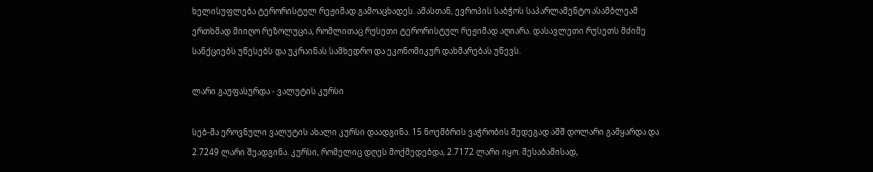ხელისუფლება ტერორისტულ რეჟიმად გამოაცხადეს. ამასთან, ევროპის საბჭოს საპარლამენტო ასამბლეამ ერთხმად მიიღო რეზოლუცია, რომლითაც რუსეთი ტერორისტულ რეჟიმად აღიარა. დასავლეთი რუსეთს მძიმე სანქციებს უწესებს და უკრაინას სამხედრო და ეკონომიკურ დახმარებას უწევს.

ლარი გაუფასურდა - ვალუტის კურსი

სებ-მა ეროვნული ვალუტის ახალი კურსი დაადგინა. 15 ნოემბრის ვაჭრობის შედეგად აშშ დოლარი გამყარდა და 2.7249 ლარი შეადგინა. კურსი, რომელიც დღეს მოქმედებდა, 2.7172 ლარი იყო. შესაბამისად,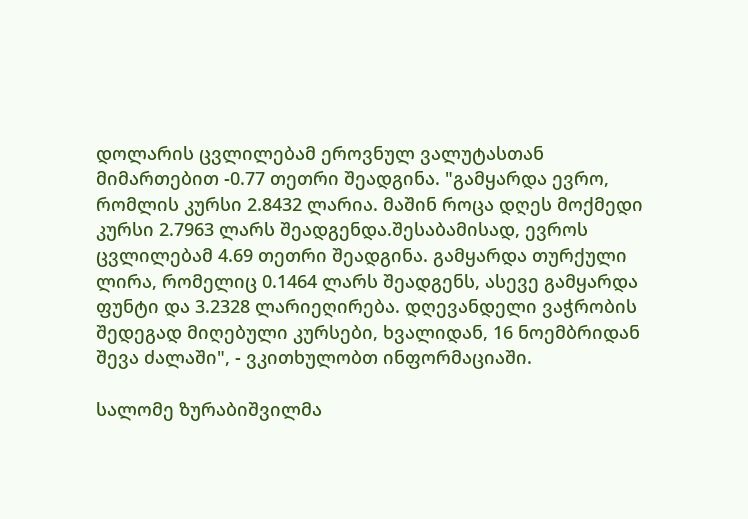დოლარის ცვლილებამ ეროვნულ ვალუტასთან მიმართებით -0.77 თეთრი შეადგინა. "გამყარდა ევრო, რომლის კურსი 2.8432 ლარია. მაშინ როცა დღეს მოქმედი კურსი 2.7963 ლარს შეადგენდა.შესაბამისად, ევროს ცვლილებამ 4.69 თეთრი შეადგინა. გამყარდა თურქული ლირა, რომელიც 0.1464 ლარს შეადგენს, ასევე გამყარდა ფუნტი და 3.2328 ლარიეღირება. დღევანდელი ვაჭრობის შედეგად მიღებული კურსები, ხვალიდან, 16 ნოემბრიდან შევა ძალაში", - ვკითხულობთ ინფორმაციაში.

სალომე ზურაბიშვილმა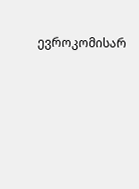ევროკომისარ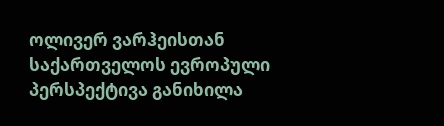ოლივერ ვარჰეისთან საქართველოს ევროპული პერსპექტივა განიხილა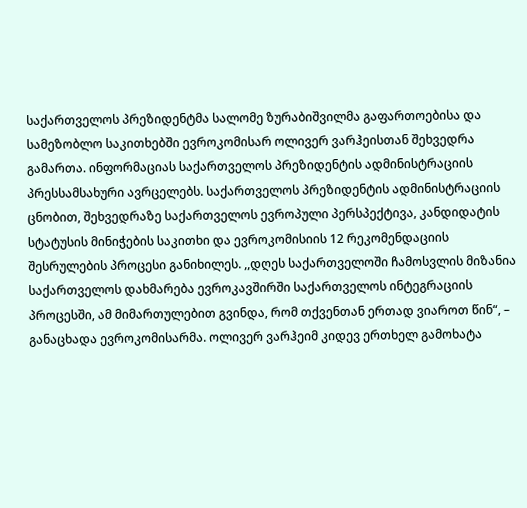საქართველოს პრეზიდენტმა სალომე ზურაბიშვილმა გაფართოებისა და სამეზობლო საკითხებში ევროკომისარ ოლივერ ვარჰეისთან შეხვედრა გამართა. ინფორმაციას საქართველოს პრეზიდენტის ადმინისტრაციის პრესსამსახური ავრცელებს. საქართველოს პრეზიდენტის ადმინისტრაციის ცნობით, შეხვედრაზე საქართველოს ევროპული პერსპექტივა, კანდიდატის სტატუსის მინიჭების საკითხი და ევროკომისიის 12 რეკომენდაციის შესრულების პროცესი განიხილეს. ,,დღეს საქართველოში ჩამოსვლის მიზანია საქართველოს დახმარება ევროკავშირში საქართველოს ინტეგრაციის პროცესში, ამ მიმართულებით გვინდა, რომ თქვენთან ერთად ვიაროთ წინ“, – განაცხადა ევროკომისარმა. ოლივერ ვარჰეიმ კიდევ ერთხელ გამოხატა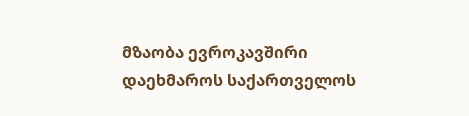მზაობა ევროკავშირი დაეხმაროს საქართველოს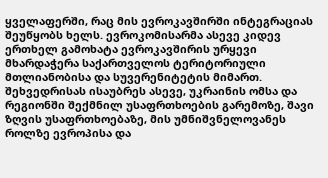ყველაფერში, რაც მის ევროკავშირში ინტეგრაციას შეუწყობს ხელს. ევროკომისარმა ასევე კიდევ ერთხელ გამოხატა ევროკავშირის ურყევი მხარდაჭერა საქართველოს ტერიტორიული მთლიანობისა და სუვერენიტეტის მიმართ. შეხვედრისას ისაუბრეს ასევე, უკრაინის ომსა და რეგიონში შექმნილ უსაფრთხოების გარემოზე, შავი ზღვის უსაფრთხოებაზე, მის უმნიშვნელოვანეს როლზე ევროპისა და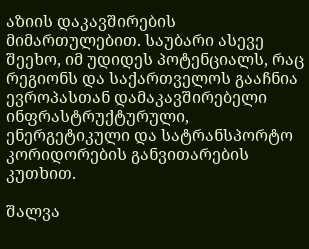აზიის დაკავშირების მიმართულებით. საუბარი ასევე შეეხო, იმ უდიდეს პოტენციალს, რაც რეგიონს და საქართველოს გააჩნია ევროპასთან დამაკავშირებელი ინფრასტრუქტურული, ენერგეტიკული და სატრანსპორტო კორიდორების განვითარების კუთხით.

შალვა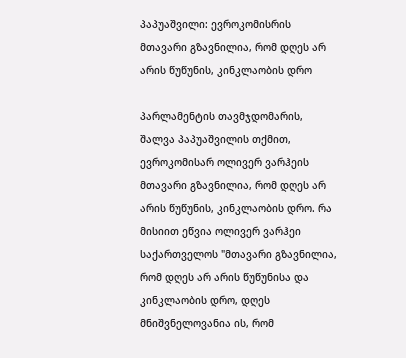პაპუაშვილი: ევროკომისრის მთავარი გზავნილია, რომ დღეს არ არის წუწუნის, კინკლაობის დრო

პარლამენტის თავმჯდომარის, შალვა პაპუაშვილის თქმით, ევროკომისარ ოლივერ ვარჰეის მთავარი გზავნილია, რომ დღეს არ არის წუწუნის, კინკლაობის დრო. რა მისიით ეწვია ოლივერ ვარჰეი საქართველოს "მთავარი გზავნილია, რომ დღეს არ არის წუწუნისა და კინკლაობის დრო, დღეს მნიშვნელოვანია ის, რომ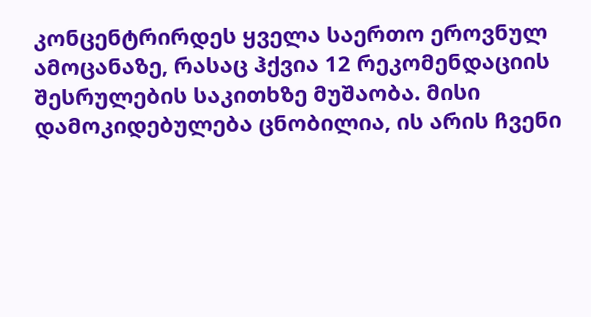კონცენტრირდეს ყველა საერთო ეროვნულ ამოცანაზე, რასაც ჰქვია 12 რეკომენდაციის შესრულების საკითხზე მუშაობა. მისი დამოკიდებულება ცნობილია, ის არის ჩვენი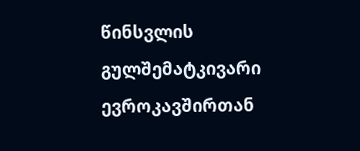წინსვლის გულშემატკივარი ევროკავშირთან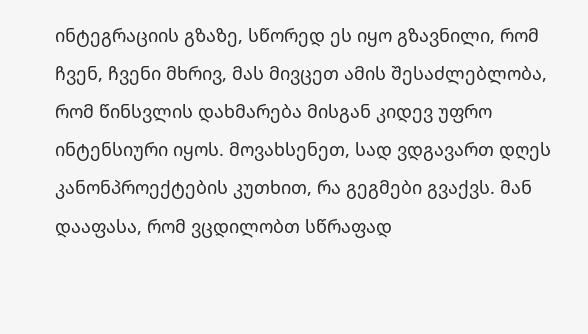ინტეგრაციის გზაზე, სწორედ ეს იყო გზავნილი, რომ ჩვენ, ჩვენი მხრივ, მას მივცეთ ამის შესაძლებლობა, რომ წინსვლის დახმარება მისგან კიდევ უფრო ინტენსიური იყოს. მოვახსენეთ, სად ვდგავართ დღეს კანონპროექტების კუთხით, რა გეგმები გვაქვს. მან დააფასა, რომ ვცდილობთ სწრაფად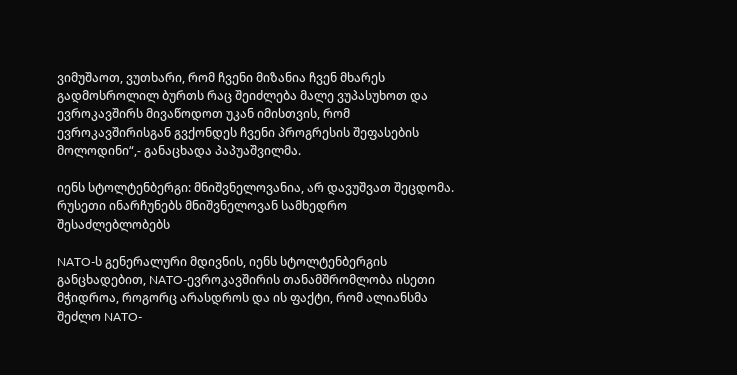ვიმუშაოთ, ვუთხარი, რომ ჩვენი მიზანია ჩვენ მხარეს გადმოსროლილ ბურთს რაც შეიძლება მალე ვუპასუხოთ და ევროკავშირს მივაწოდოთ უკან იმისთვის, რომ ევროკავშირისგან გვქონდეს ჩვენი პროგრესის შეფასების მოლოდინი“,- განაცხადა პაპუაშვილმა.

იენს სტოლტენბერგი: მნიშვნელოვანია, არ დავუშვათ შეცდომა. რუსეთი ინარჩუნებს მნიშვნელოვან სამხედრო შესაძლებლობებს

NATO-ს გენერალური მდივნის, იენს სტოლტენბერგის განცხადებით, NATO-ევროკავშირის თანამშრომლობა ისეთი მჭიდროა, როგორც არასდროს და ის ფაქტი, რომ ალიანსმა შეძლო NATO-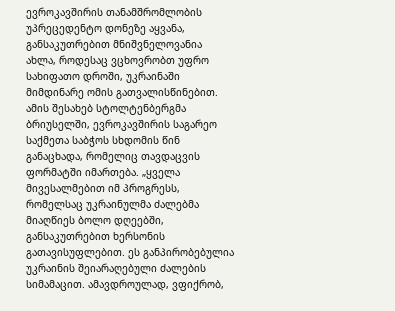ევროკავშირის თანამშრომლობის უპრეცედენტო დონეზე აყვანა, განსაკუთრებით მნიშვნელოვანია ახლა, როდესაც ვცხოვრობთ უფრო სახიფათო დროში, უკრაინაში მიმდინარე ომის გათვალისწინებით. ამის შესახებ სტოლტენბერგმა ბრიუსელში, ევროკავშირის საგარეო საქმეთა საბჭოს სხდომის წინ განაცხადა, რომელიც თავდაცვის ფორმატში იმართება. „ყველა მივესალმებით იმ პროგრესს, რომელსაც უკრაინულმა ძალებმა მიაღწიეს ბოლო დღეებში, განსაკუთრებით ხერსონის გათავისუფლებით. ეს განპირობებულია უკრაინის შეიარაღებული ძალების სიმამაცით. ამავდროულად, ვფიქრობ,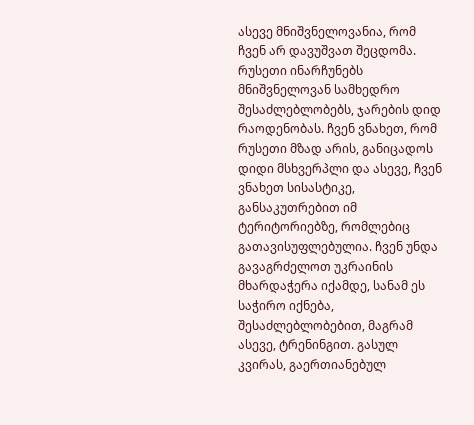ასევე მნიშვნელოვანია, რომ ჩვენ არ დავუშვათ შეცდომა. რუსეთი ინარჩუნებს მნიშვნელოვან სამხედრო შესაძლებლობებს, ჯარების დიდ რაოდენობას. ჩვენ ვნახეთ, რომ რუსეთი მზად არის, განიცადოს დიდი მსხვერპლი და ასევე, ჩვენ ვნახეთ სისასტიკე, განსაკუთრებით იმ ტერიტორიებზე, რომლებიც გათავისუფლებულია. ჩვენ უნდა გავაგრძელოთ უკრაინის მხარდაჭერა იქამდე, სანამ ეს საჭირო იქნება, შესაძლებლობებით, მაგრამ ასევე, ტრენინგით. გასულ კვირას, გაერთიანებულ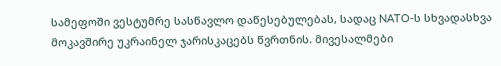სამეფოში ვესტუმრე სასწავლო დაწესებულებას, სადაც NATO-ს სხვადასხვა მოკავშირე უკრაინელ ჯარისკაცებს წვრთნის. მივესალმები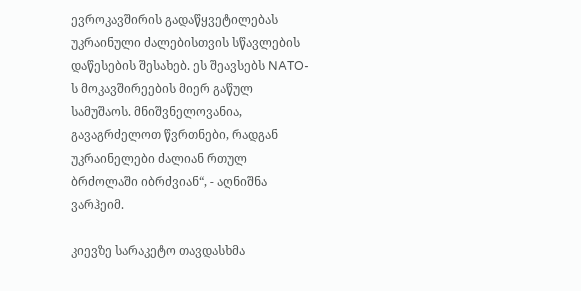ევროკავშირის გადაწყვეტილებას უკრაინული ძალებისთვის სწავლების დაწესების შესახებ. ეს შეავსებს NATO-ს მოკავშირეების მიერ გაწულ სამუშაოს. მნიშვნელოვანია, გავაგრძელოთ წვრთნები, რადგან უკრაინელები ძალიან რთულ ბრძოლაში იბრძვიან“, - აღნიშნა ვარჰეიმ.

კიევზე სარაკეტო თავდასხმა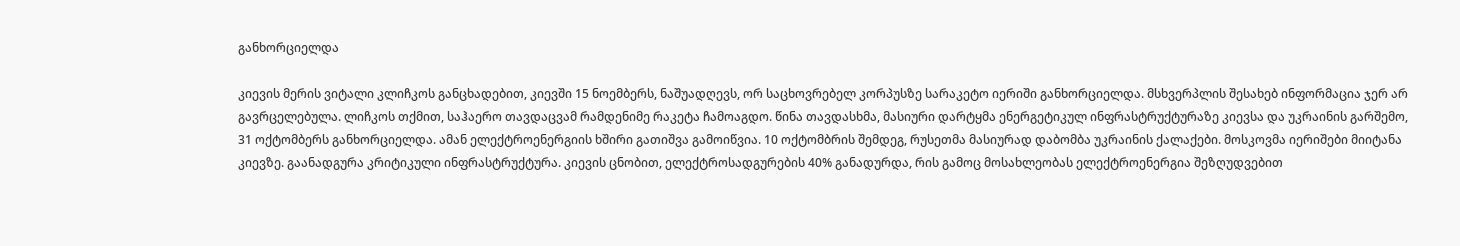განხორციელდა

კიევის მერის ვიტალი კლიჩკოს განცხადებით, კიევში 15 ნოემბერს, ნაშუადღევს, ორ საცხოვრებელ კორპუსზე სარაკეტო იერიში განხორციელდა. მსხვერპლის შესახებ ინფორმაცია ჯერ არ გავრცელებულა. ლიჩკოს თქმით, საჰაერო თავდაცვამ რამდენიმე რაკეტა ჩამოაგდო. წინა თავდასხმა, მასიური დარტყმა ენერგეტიკულ ინფრასტრუქტურაზე კიევსა და უკრაინის გარშემო, 31 ოქტომბერს განხორციელდა. ამან ელექტროენერგიის ხშირი გათიშვა გამოიწვია. 10 ოქტომბრის შემდეგ, რუსეთმა მასიურად დაბომბა უკრაინის ქალაქები. მოსკოვმა იერიშები მიიტანა კიევზე. გაანადგურა კრიტიკული ინფრასტრუქტურა. კიევის ცნობით, ელექტროსადგურების 40% განადურდა, რის გამოც მოსახლეობას ელექტროენერგია შეზღუდვებით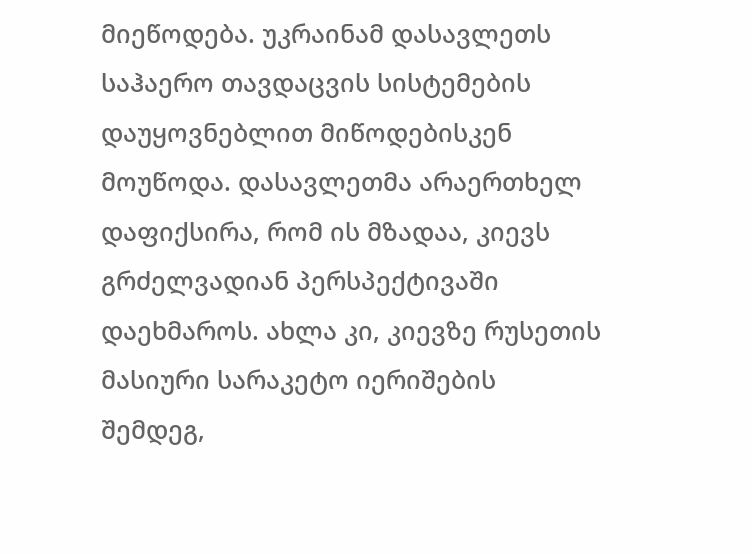მიეწოდება. უკრაინამ დასავლეთს საჰაერო თავდაცვის სისტემების დაუყოვნებლით მიწოდებისკენ მოუწოდა. დასავლეთმა არაერთხელ დაფიქსირა, რომ ის მზადაა, კიევს გრძელვადიან პერსპექტივაში დაეხმაროს. ახლა კი, კიევზე რუსეთის მასიური სარაკეტო იერიშების შემდეგ,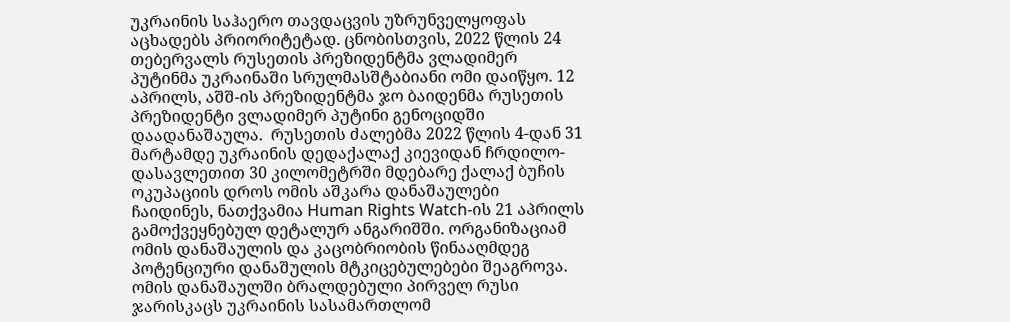უკრაინის საჰაერო თავდაცვის უზრუნველყოფას აცხადებს პრიორიტეტად. ცნობისთვის, 2022 წლის 24 თებერვალს რუსეთის პრეზიდენტმა ვლადიმერ პუტინმა უკრაინაში სრულმასშტაბიანი ომი დაიწყო. 12 აპრილს, აშშ-ის პრეზიდენტმა ჯო ბაიდენმა რუსეთის პრეზიდენტი ვლადიმერ პუტინი გენოციდში დაადანაშაულა.  რუსეთის ძალებმა 2022 წლის 4-დან 31 მარტამდე უკრაინის დედაქალაქ კიევიდან ჩრდილო-დასავლეთით 30 კილომეტრში მდებარე ქალაქ ბუჩის ოკუპაციის დროს ომის აშკარა დანაშაულები ჩაიდინეს, ნათქვამია Human Rights Watch-ის 21 აპრილს გამოქვეყნებულ დეტალურ ანგარიშში. ორგანიზაციამ ომის დანაშაულის და კაცობრიობის წინააღმდეგ პოტენციური დანაშულის მტკიცებულებები შეაგროვა. ომის დანაშაულში ბრალდებული პირველ რუსი ჯარისკაცს უკრაინის სასამართლომ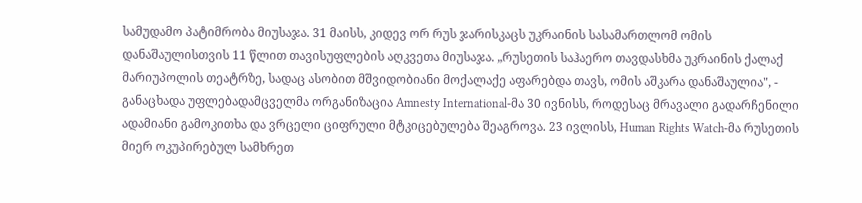სამუდამო პატიმრობა მიუსაჯა. 31 მაისს, კიდევ ორ რუს ჯარისკაცს უკრაინის სასამართლომ ომის დანაშაულისთვის 11 წლით თავისუფლების აღკვეთა მიუსაჯა. „რუსეთის საჰაერო თავდასხმა უკრაინის ქალაქ მარიუპოლის თეატრზე, სადაც ასობით მშვიდობიანი მოქალაქე აფარებდა თავს, ომის აშკარა დანაშაულია", - განაცხადა უფლებადამცველმა ორგანიზაცია Amnesty International-მა 30 ივნისს, როდესაც მრავალი გადარჩენილი ადამიანი გამოკითხა და ვრცელი ციფრული მტკიცებულება შეაგროვა. 23 ივლისს, Human Rights Watch-მა რუსეთის მიერ ოკუპირებულ სამხრეთ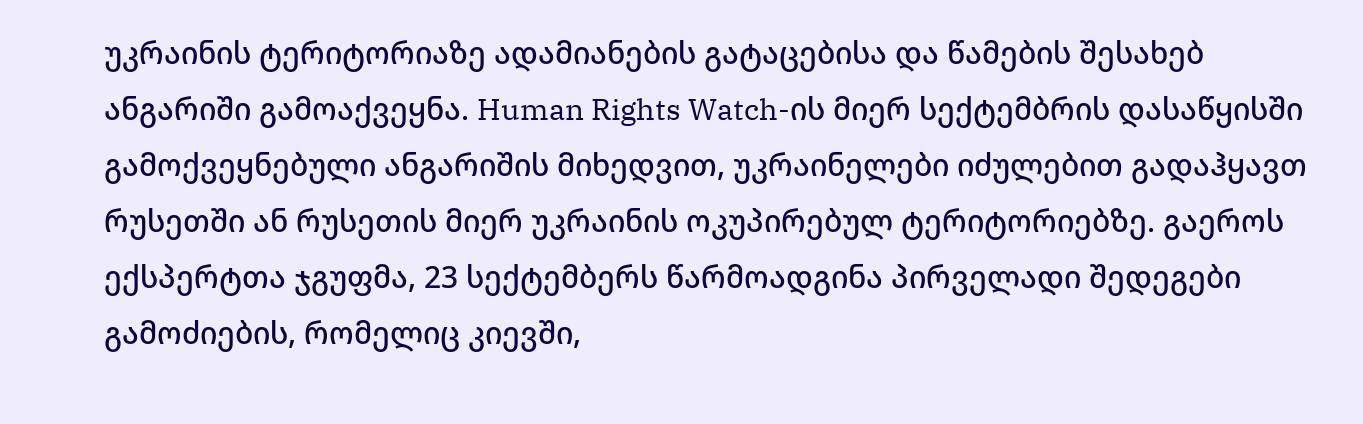უკრაინის ტერიტორიაზე ადამიანების გატაცებისა და წამების შესახებ ანგარიში გამოაქვეყნა. Human Rights Watch-ის მიერ სექტემბრის დასაწყისში გამოქვეყნებული ანგარიშის მიხედვით, უკრაინელები იძულებით გადაჰყავთ რუსეთში ან რუსეთის მიერ უკრაინის ოკუპირებულ ტერიტორიებზე. გაეროს ექსპერტთა ჯგუფმა, 23 სექტემბერს წარმოადგინა პირველადი შედეგები გამოძიების, რომელიც კიევში,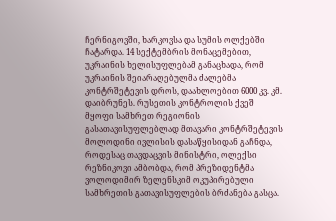ჩერნიგოვში, ხარკოვსა და სუმის ოლქებში ჩატარდა. 14 სექტემბრის მონაცემებით, უკრაინის ხელისუფლებამ განაცხადა, რომ უკრაინის შეიარაღებულმა ძალებმა კონტრშეტევის დროს, დაახლოებით 6000 კვ. კმ. დაიბრუნეს. რუსეთის კონტროლის ქვეშ მყოფი სამხრეთ რეგიონის გასათავისუფლებლად მთავარი კონტრშეტევის მოლოდინი ივლისის დასაწყისიდან გაჩნდა, როდესაც თავდაცვის მინისტრი, ოლექსი რეზნიკოვი ამბობდა, რომ პრეზიდენტმა ვოლოდიმირ ზელენსკიმ ოკუპირებული სამხრეთის გათავისუფლების ბრძანება გასცა.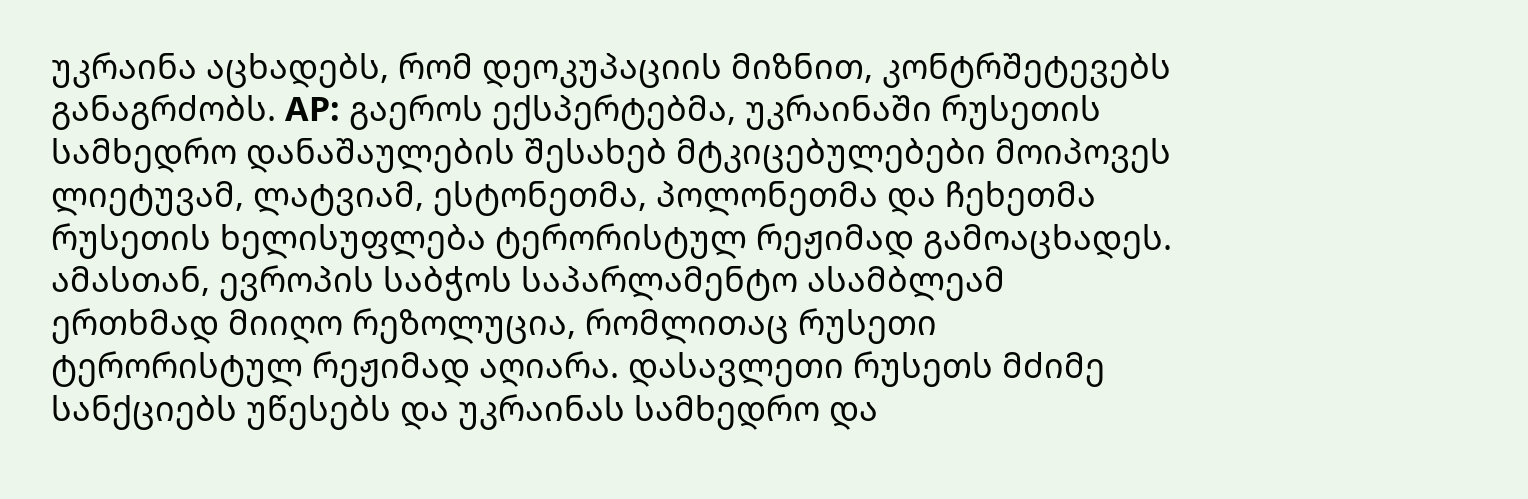უკრაინა აცხადებს, რომ დეოკუპაციის მიზნით, კონტრშეტევებს განაგრძობს. AP: გაეროს ექსპერტებმა, უკრაინაში რუსეთის სამხედრო დანაშაულების შესახებ მტკიცებულებები მოიპოვეს ლიეტუვამ, ლატვიამ, ესტონეთმა, პოლონეთმა და ჩეხეთმა რუსეთის ხელისუფლება ტერორისტულ რეჟიმად გამოაცხადეს. ამასთან, ევროპის საბჭოს საპარლამენტო ასამბლეამ ერთხმად მიიღო რეზოლუცია, რომლითაც რუსეთი ტერორისტულ რეჟიმად აღიარა. დასავლეთი რუსეთს მძიმე სანქციებს უწესებს და უკრაინას სამხედრო და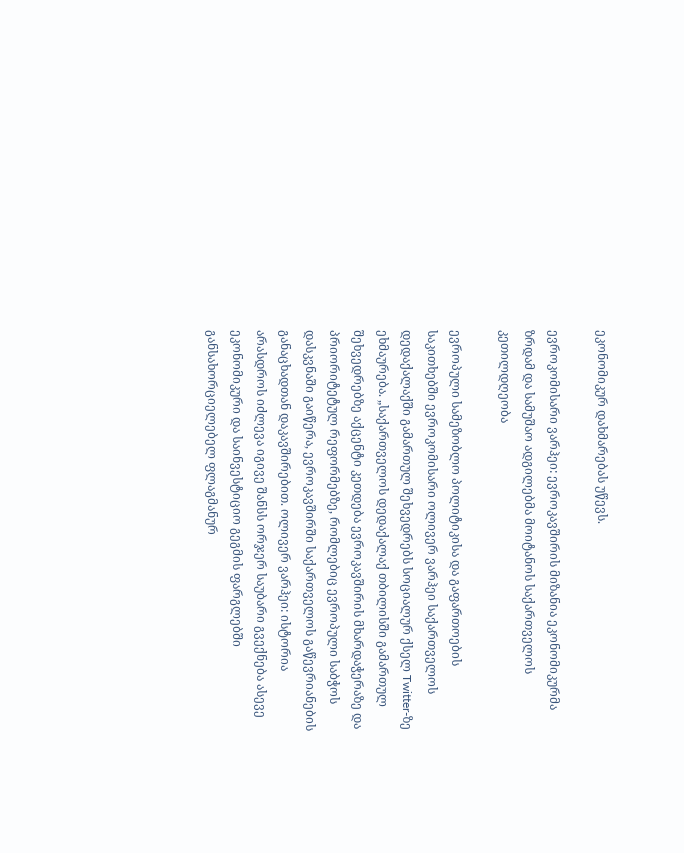ეკონომიკურ დახმარებას უწევს.

ევროკომისარი ვარჰეი: ევროკავშირის მიზანია ეკონომიკურმა ზრდამ და სამუშაო ადგილებმა მოიტანოს საქართველოს კეთილდღეობა

ევროპული სამეზობლო პოლიტიკისა და გაფართოების საკითხებში ევროკომისარი ოლივერ ვარჰეი საქართველოს დედაქალაქში გამართულ შეხვედრებს სოციალურ ქსელ Twitter-ზე ეხმაურება. „საქართველოს დედაქალაქ თბილისში გამართულ შეხვედრებზე აქცენტი კეთდება ევროკავშირის მხარდაჭერაზე და პრიორიტეტულ რეფორმებზე, რომლებიც ევროპული საბჭოს დასკვნაში გაიწერა, ევროკავშირში საქართველოს გაწევრიანების განაცხადთან დაკავშირებით. ოლივერ ვარჰეი: ისტორია არასდროს იძლევა იგივე შანსს ორჯერ საუბარი გვექნება ასევე ეკონომიკური და საინვესტიციო გეგმის ფარგლებში განსახორციელებელ ფლაგმანურ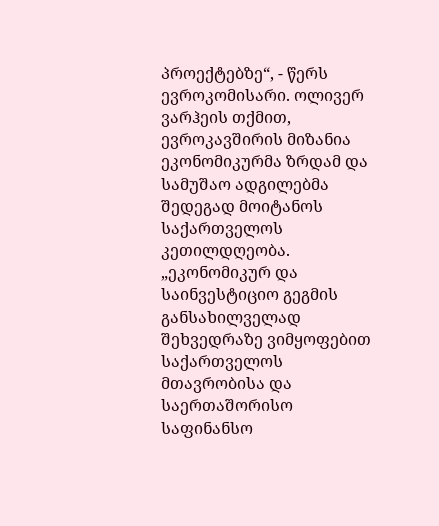პროექტებზე“, - წერს ევროკომისარი. ოლივერ ვარჰეის თქმით, ევროკავშირის მიზანია ეკონომიკურმა ზრდამ და სამუშაო ადგილებმა შედეგად მოიტანოს საქართველოს კეთილდღეობა. „ეკონომიკურ და საინვესტიციო გეგმის განსახილველად შეხვედრაზე ვიმყოფებით საქართველოს მთავრობისა და საერთაშორისო საფინანსო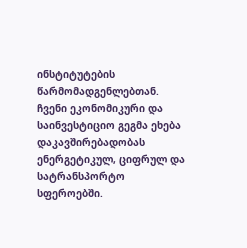ინსტიტუტების წარმომადგენლებთან. ჩვენი ეკონომიკური და საინვესტიციო გეგმა ეხება დაკავშირებადობას ენერგეტიკულ, ციფრულ და სატრანსპორტო სფეროებში.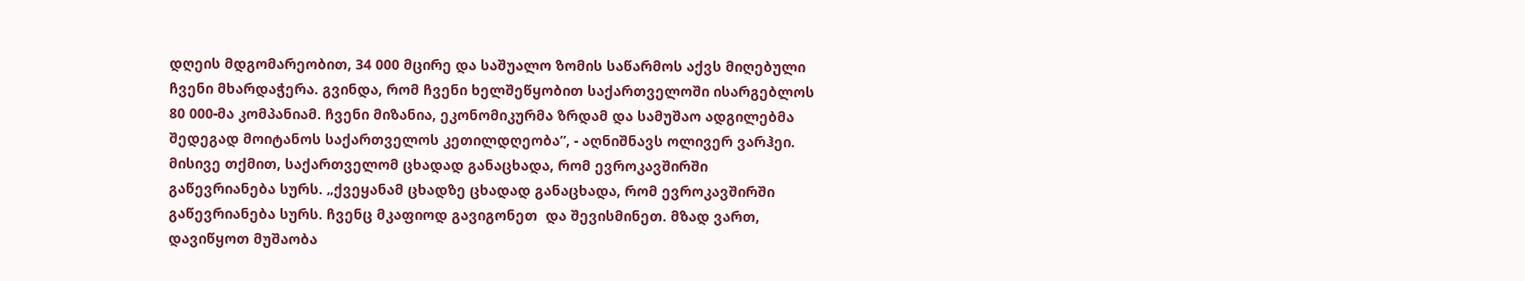დღეის მდგომარეობით, 34 000 მცირე და საშუალო ზომის საწარმოს აქვს მიღებული ჩვენი მხარდაჭერა. გვინდა, რომ ჩვენი ხელშეწყობით საქართველოში ისარგებლოს 80 000-მა კომპანიამ. ჩვენი მიზანია, ეკონომიკურმა ზრდამ და სამუშაო ადგილებმა შედეგად მოიტანოს საქართველოს კეთილდღეობა”, - აღნიშნავს ოლივერ ვარჰეი. მისივე თქმით, საქართველომ ცხადად განაცხადა, რომ ევროკავშირში გაწევრიანება სურს. „ქვეყანამ ცხადზე ცხადად განაცხადა, რომ ევროკავშირში გაწევრიანება სურს. ჩვენც მკაფიოდ გავიგონეთ  და შევისმინეთ. მზად ვართ, დავიწყოთ მუშაობა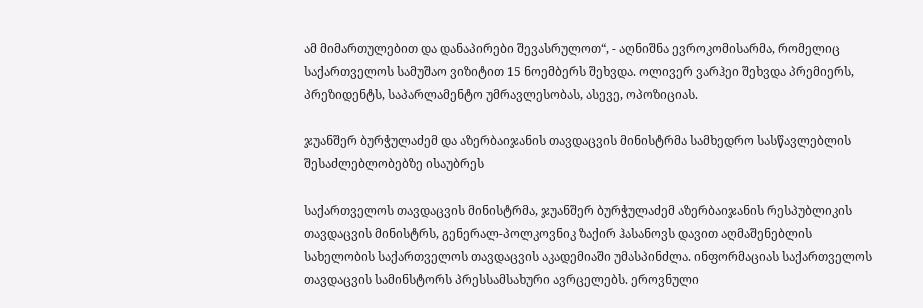ამ მიმართულებით და დანაპირები შევასრულოთ“, - აღნიშნა ევროკომისარმა, რომელიც საქართველოს სამუშაო ვიზიტით 15 ნოემბერს შეხვდა. ოლივერ ვარჰეი შეხვდა პრემიერს, პრეზიდენტს, საპარლამენტო უმრავლესობას, ასევე, ოპოზიციას.

ჯუანშერ ბურჭულაძემ და აზერბაიჯანის თავდაცვის მინისტრმა სამხედრო სასწავლებლის შესაძლებლობებზე ისაუბრეს

საქართველოს თავდაცვის მინისტრმა, ჯუანშერ ბურჭულაძემ აზერბაიჯანის რესპუბლიკის თავდაცვის მინისტრს, გენერალ-პოლკოვნიკ ზაქირ ჰასანოვს დავით აღმაშენებლის სახელობის საქართველოს თავდაცვის აკადემიაში უმასპინძლა. ინფორმაციას საქართველოს თავდაცვის სამინსტორს პრესსამსახური ავრცელებს. ეროვნული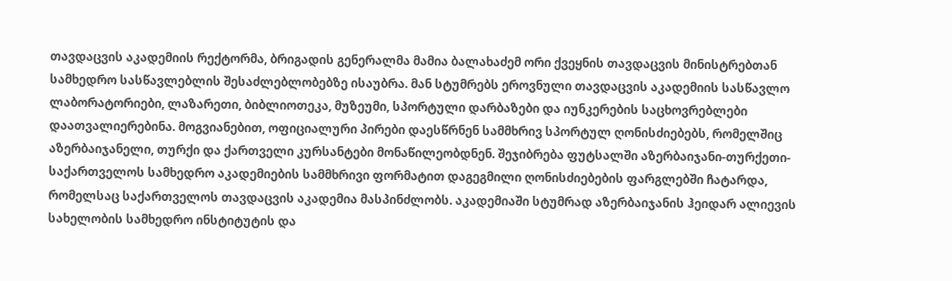თავდაცვის აკადემიის რექტორმა, ბრიგადის გენერალმა მამია ბალახაძემ ორი ქვეყნის თავდაცვის მინისტრებთან სამხედრო სასწავლებლის შესაძლებლობებზე ისაუბრა. მან სტუმრებს ეროვნული თავდაცვის აკადემიის სასწავლო ლაბორატორიები, ლაზარეთი, ბიბლიოთეკა, მუზეუმი, სპორტული დარბაზები და იუნკერების საცხოვრებლები დაათვალიერებინა. მოგვიანებით, ოფიციალური პირები დაესწრნენ სამმხრივ სპორტულ ღონისძიებებს, რომელშიც აზერბაიჯანელი, თურქი და ქართველი კურსანტები მონაწილეობდნენ. შეჯიბრება ფუტსალში აზერბაიჯანი-თურქეთი-საქართველოს სამხედრო აკადემიების სამმხრივი ფორმატით დაგეგმილი ღონისძიებების ფარგლებში ჩატარდა, რომელსაც საქართველოს თავდაცვის აკადემია მასპინძლობს. აკადემიაში სტუმრად აზერბაიჯანის ჰეიდარ ალიევის სახელობის სამხედრო ინსტიტუტის და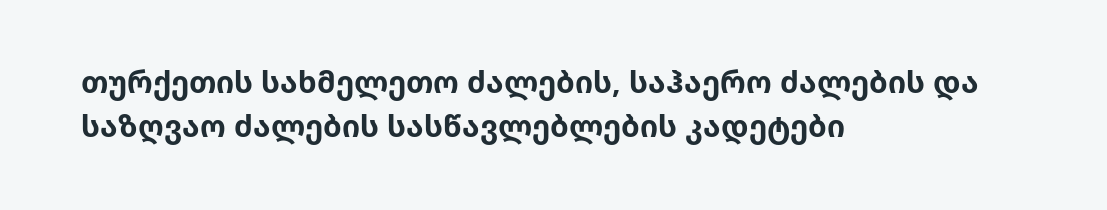თურქეთის სახმელეთო ძალების, საჰაერო ძალების და საზღვაო ძალების სასწავლებლების კადეტები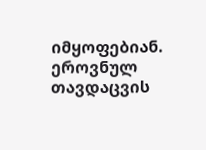იმყოფებიან. ეროვნულ თავდაცვის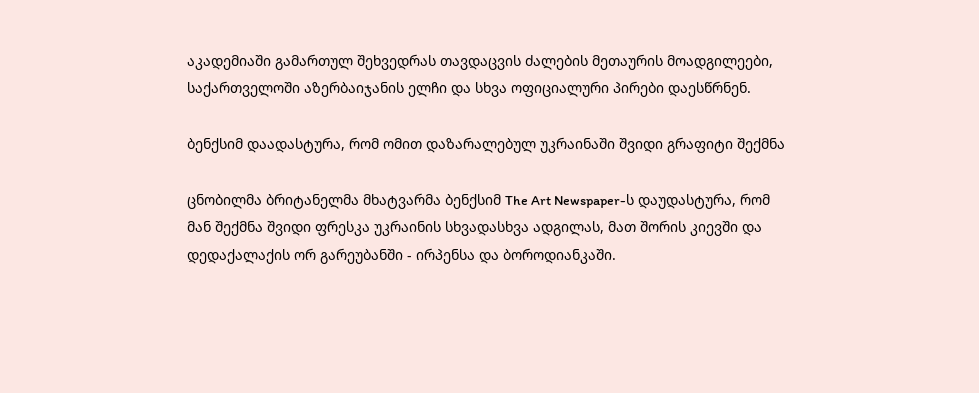აკადემიაში გამართულ შეხვედრას თავდაცვის ძალების მეთაურის მოადგილეები, საქართველოში აზერბაიჯანის ელჩი და სხვა ოფიციალური პირები დაესწრნენ.

ბენქსიმ დაადასტურა, რომ ომით დაზარალებულ უკრაინაში შვიდი გრაფიტი შექმნა

ცნობილმა ბრიტანელმა მხატვარმა ბენქსიმ The Art Newspaper-ს დაუდასტურა, რომ მან შექმნა შვიდი ფრესკა უკრაინის სხვადასხვა ადგილას, მათ შორის კიევში და დედაქალაქის ორ გარეუბანში - ირპენსა და ბოროდიანკაში.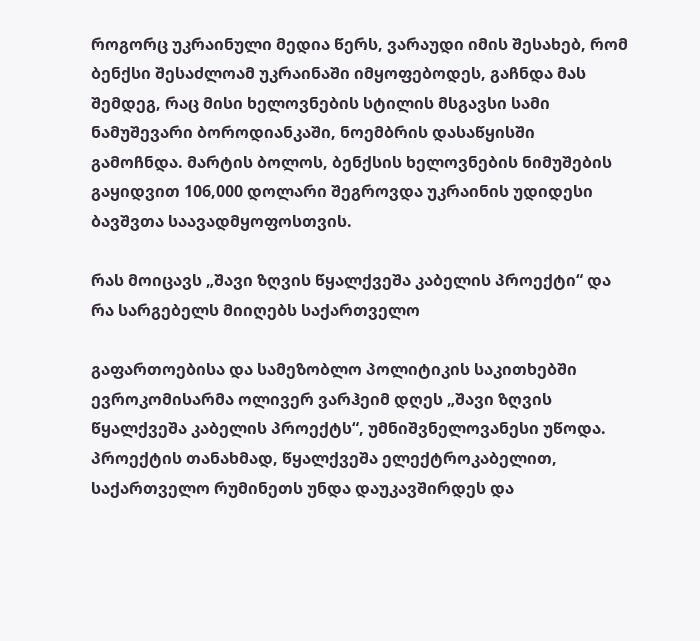როგორც უკრაინული მედია წერს, ვარაუდი იმის შესახებ, რომ ბენქსი შესაძლოამ უკრაინაში იმყოფებოდეს, გაჩნდა მას შემდეგ, რაც მისი ხელოვნების სტილის მსგავსი სამი ნამუშევარი ბოროდიანკაში, ნოემბრის დასაწყისში გამოჩნდა. მარტის ბოლოს, ბენქსის ხელოვნების ნიმუშების გაყიდვით 106,000 დოლარი შეგროვდა უკრაინის უდიდესი ბავშვთა საავადმყოფოსთვის.

რას მოიცავს „შავი ზღვის წყალქვეშა კაბელის პროექტი“ და რა სარგებელს მიიღებს საქართველო

გაფართოებისა და სამეზობლო პოლიტიკის საკითხებში ევროკომისარმა ოლივერ ვარჰეიმ დღეს „შავი ზღვის წყალქვეშა კაბელის პროექტს“, უმნიშვნელოვანესი უწოდა. პროექტის თანახმად, წყალქვეშა ელექტროკაბელით, საქართველო რუმინეთს უნდა დაუკავშირდეს და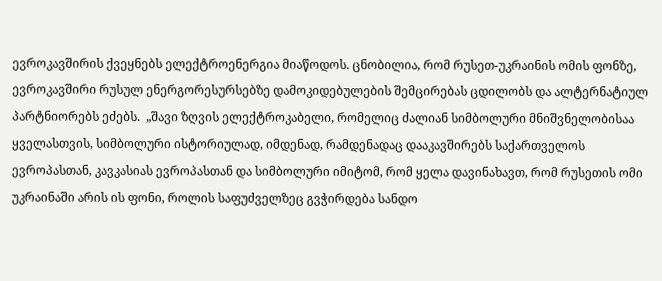ევროკავშირის ქვეყნებს ელექტროენერგია მიაწოდოს. ცნობილია, რომ რუსეთ-უკრაინის ომის ფონზე, ევროკავშირი რუსულ ენერგორესურსებზე დამოკიდებულების შემცირებას ცდილობს და ალტერნატიულ პარტნიორებს ეძებს.  „შავი ზღვის ელექტროკაბელი, რომელიც ძალიან სიმბოლური მნიშვნელობისაა ყველასთვის, სიმბოლური ისტორიულად, იმდენად, რამდენადაც დააკავშირებს საქართველოს ევროპასთან, კავკასიას ევროპასთან და სიმბოლური იმიტომ, რომ ყელა დავინახავთ, რომ რუსეთის ომი უკრაინაში არის ის ფონი, როლის საფუძველზეც გვჭირდება სანდო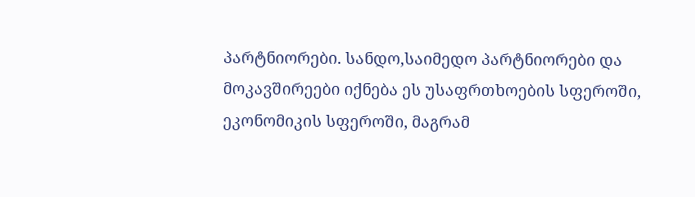პარტნიორები. სანდო,საიმედო პარტნიორები და მოკავშირეები იქნება ეს უსაფრთხოების სფეროში, ეკონომიკის სფეროში, მაგრამ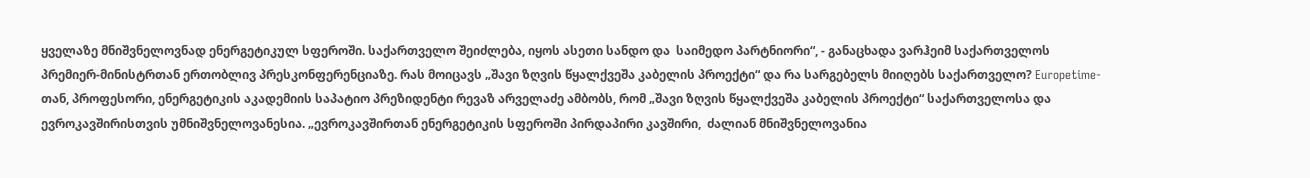ყველაზე მნიშვნელოვნად ენერგეტიკულ სფეროში. საქართველო შეიძლება, იყოს ასეთი სანდო და  საიმედო პარტნიორი“, - განაცხადა ვარჰეიმ საქართველოს პრემიერ-მინისტრთან ერთობლივ პრესკონფერენციაზე. რას მოიცავს „შავი ზღვის წყალქვეშა კაბელის პროექტი“ და რა სარგებელს მიიღებს საქართველო? Europetime-თან, პროფესორი, ენერგეტიკის აკადემიის საპატიო პრეზიდენტი რევაზ არველაძე ამბობს, რომ „შავი ზღვის წყალქვეშა კაბელის პროექტი“ საქართველოსა და ევროკავშირისთვის უმნიშვნელოვანესია. „ევროკავშირთან ენერგეტიკის სფეროში პირდაპირი კავშირი,  ძალიან მნიშვნელოვანია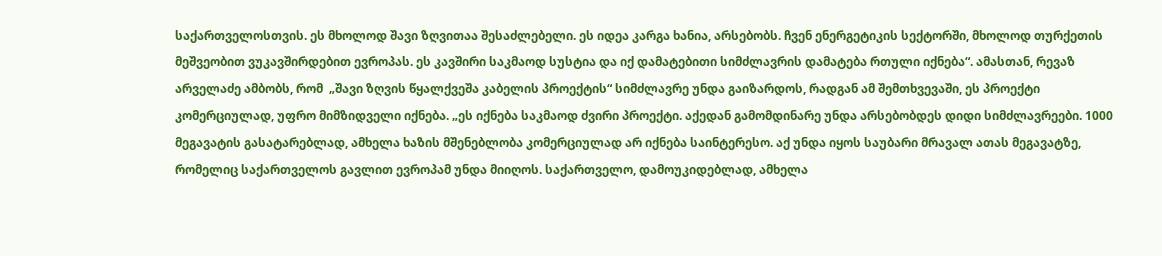საქართველოსთვის. ეს მხოლოდ შავი ზღვითაა შესაძლებელი. ეს იდეა კარგა ხანია, არსებობს. ჩვენ ენერგეტიკის სექტორში, მხოლოდ თურქეთის მეშვეობით ვუკავშირდებით ევროპას. ეს კავშირი საკმაოდ სუსტია და იქ დამატებითი სიმძლავრის დამატება რთული იქნება“. ამასთან, რევაზ არველაძე ამბობს, რომ  „შავი ზღვის წყალქვეშა კაბელის პროექტის“ სიმძლავრე უნდა გაიზარდოს, რადგან ამ შემთხვევაში, ეს პროექტი  კომერციულად, უფრო მიმზიდველი იქნება. „ეს იქნება საკმაოდ ძვირი პროექტი. აქედან გამომდინარე უნდა არსებობდეს დიდი სიმძლავრეები. 1000 მეგავატის გასატარებლად, ამხელა ხაზის მშენებლობა კომერციულად არ იქნება საინტერესო. აქ უნდა იყოს საუბარი მრავალ ათას მეგავატზე, რომელიც საქართველოს გავლით ევროპამ უნდა მიიღოს. საქართველო, დამოუკიდებლად, ამხელა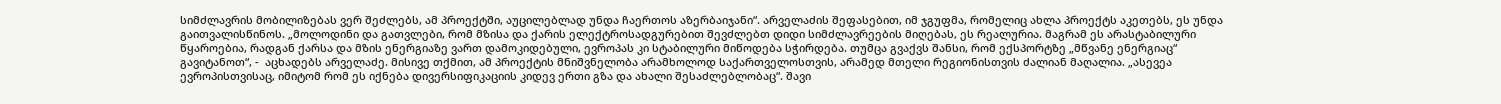სიმძლავრის მობილიზებას ვერ შეძლებს, ამ პროექტში, აუცილებლად უნდა ჩაერთოს აზერბაიჯანი“. არველაძის შეფასებით, იმ ჯგუფმა, რომელიც ახლა პროექტს აკეთებს, ეს უნდა გაითვალისწინოს. „მოლოდინი და გათვლები, რომ მზისა და ქარის ელექტროსადგურებით შევძლებთ დიდი სიმძლავრეების მიღებას, ეს რეალურია. მაგრამ ეს არასტაბილური წყაროებია, რადგან ქარსა და მზის ენერგიაზე ვართ დამოკიდებული, ევროპას კი სტაბილური მიწოდება სჭირდება. თუმცა გვაქვს შანსი, რომ ექსპორტზე „მწვანე ენერგიაც“ გავიტანოთ“, -  აცხადებს არველაძე. მისივე თქმით, ამ პროექტის მნიშვნელობა არამხოლოდ საქართველოსთვის, არამედ მთელი რეგიონისთვის ძალიან მაღალია. „ასევეა ევროპისთვისაც, იმიტომ რომ ეს იქნება დივერსიფიკაციის კიდევ ერთი გზა და ახალი შესაძლებლობაც“. შავი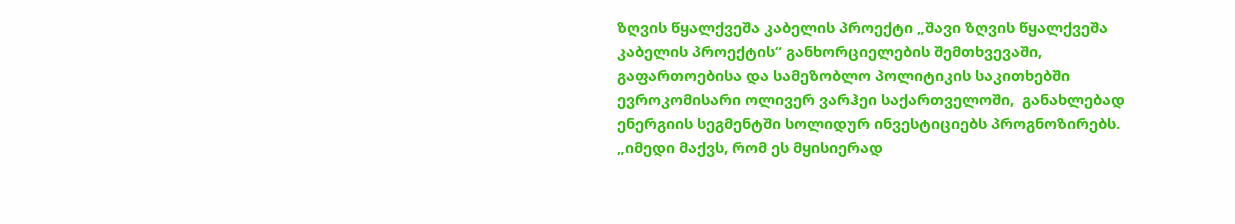ზღვის წყალქვეშა კაბელის პროექტი „შავი ზღვის წყალქვეშა კაბელის პროექტის“ განხორციელების შემთხვევაში, გაფართოებისა და სამეზობლო პოლიტიკის საკითხებში ევროკომისარი ოლივერ ვარჰეი საქართველოში,  განახლებად ენერგიის სეგმენტში სოლიდურ ინვესტიციებს პროგნოზირებს. „იმედი მაქვს, რომ ეს მყისიერად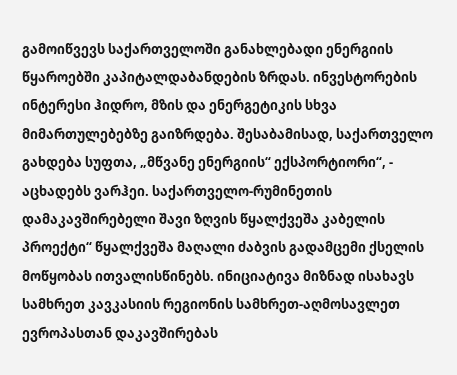გამოიწვევს საქართველოში განახლებადი ენერგიის წყაროებში კაპიტალდაბანდების ზრდას. ინვესტორების ინტერესი ჰიდრო, მზის და ენერგეტიკის სხვა მიმართულებებზე გაიზრდება. შესაბამისად, საქართველო გახდება სუფთა, „მწვანე ენერგიის“ ექსპორტიორი“, - აცხადებს ვარჰეი. საქართველო-რუმინეთის დამაკავშირებელი შავი ზღვის წყალქვეშა კაბელის პროექტი“ წყალქვეშა მაღალი ძაბვის გადამცემი ქსელის მოწყობას ითვალისწინებს. ინიციატივა მიზნად ისახავს სამხრეთ კავკასიის რეგიონის სამხრეთ-აღმოსავლეთ ევროპასთან დაკავშირებას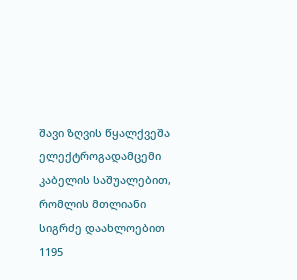შავი ზღვის წყალქვეშა ელექტროგადამცემი კაბელის საშუალებით, რომლის მთლიანი სიგრძე დაახლოებით 1195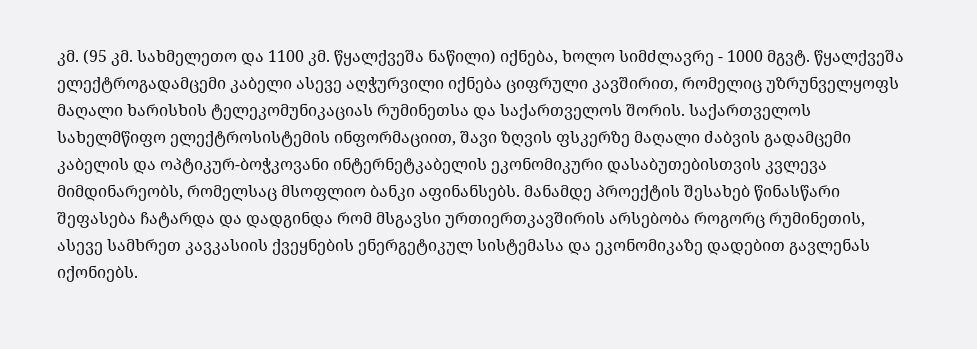კმ. (95 კმ. სახმელეთო და 1100 კმ. წყალქვეშა ნაწილი) იქნება, ხოლო სიმძლავრე - 1000 მგვტ. წყალქვეშა ელექტროგადამცემი კაბელი ასევე აღჭურვილი იქნება ციფრული კავშირით, რომელიც უზრუნველყოფს მაღალი ხარისხის ტელეკომუნიკაციას რუმინეთსა და საქართველოს შორის. საქართველოს სახელმწიფო ელექტროსისტემის ინფორმაციით, შავი ზღვის ფსკერზე მაღალი ძაბვის გადამცემი კაბელის და ოპტიკურ-ბოჭკოვანი ინტერნეტკაბელის ეკონომიკური დასაბუთებისთვის კვლევა მიმდინარეობს, რომელსაც მსოფლიო ბანკი აფინანსებს. მანამდე პროექტის შესახებ წინასწარი შეფასება ჩატარდა და დადგინდა რომ მსგავსი ურთიერთკავშირის არსებობა როგორც რუმინეთის, ასევე სამხრეთ კავკასიის ქვეყნების ენერგეტიკულ სისტემასა და ეკონომიკაზე დადებით გავლენას იქონიებს.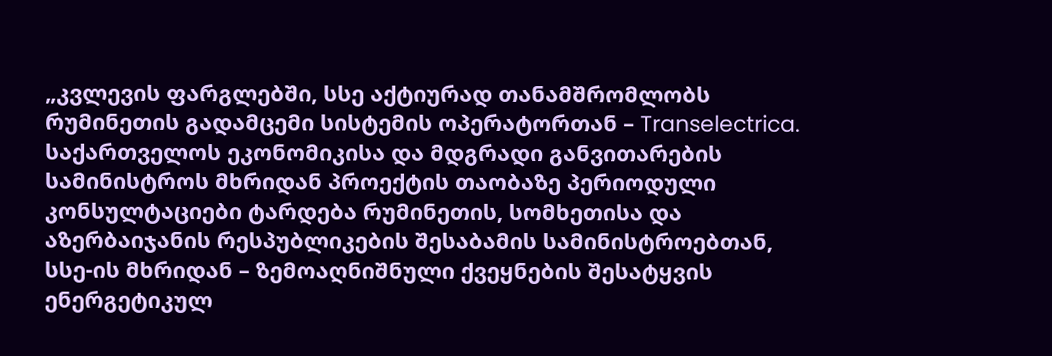„კვლევის ფარგლებში, სსე აქტიურად თანამშრომლობს რუმინეთის გადამცემი სისტემის ოპერატორთან – Transelectrica. საქართველოს ეკონომიკისა და მდგრადი განვითარების სამინისტროს მხრიდან პროექტის თაობაზე პერიოდული კონსულტაციები ტარდება რუმინეთის, სომხეთისა და აზერბაიჯანის რესპუბლიკების შესაბამის სამინისტროებთან, სსე-ის მხრიდან – ზემოაღნიშნული ქვეყნების შესატყვის ენერგეტიკულ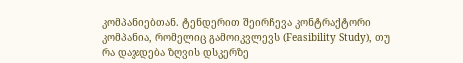კომპანიებთან. ტენდერით შეირჩევა კონტრაქტორი კომპანია, რომელიც გამოიკვლევს (Feasibility Study), თუ რა დაჯდება ზღვის დსკერზე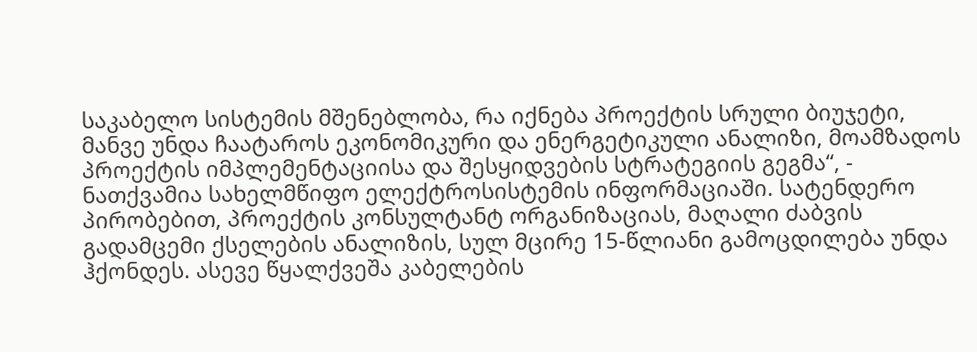საკაბელო სისტემის მშენებლობა, რა იქნება პროექტის სრული ბიუჯეტი, მანვე უნდა ჩაატაროს ეკონომიკური და ენერგეტიკული ანალიზი, მოამზადოს პროექტის იმპლემენტაციისა და შესყიდვების სტრატეგიის გეგმა“, - ნათქვამია სახელმწიფო ელექტროსისტემის ინფორმაციაში. სატენდერო პირობებით, პროექტის კონსულტანტ ორგანიზაციას, მაღალი ძაბვის გადამცემი ქსელების ანალიზის, სულ მცირე 15-წლიანი გამოცდილება უნდა ჰქონდეს. ასევე წყალქვეშა კაბელების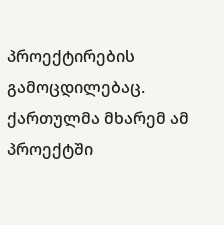პროექტირების გამოცდილებაც. ქართულმა მხარემ ამ პროექტში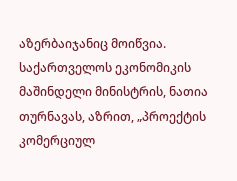აზერბაიჯანიც მოიწვია. საქართველოს ეკონომიკის მაშინდელი მინისტრის, ნათია თურნავას, აზრით, „პროექტის კომერციულ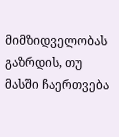მიმზიდველობას გაზრდის, თუ მასში ჩაერთვება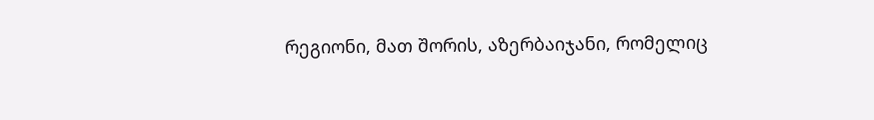რეგიონი, მათ შორის, აზერბაიჯანი, რომელიც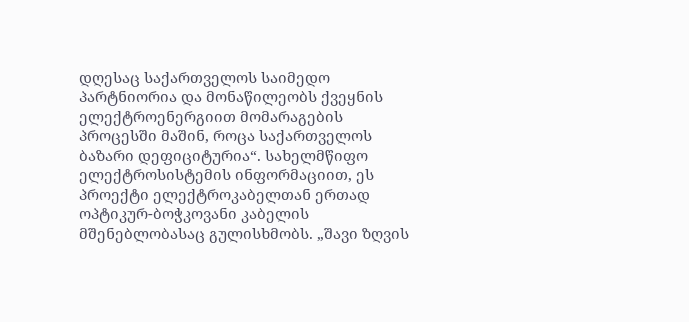დღესაც საქართველოს საიმედო პარტნიორია და მონაწილეობს ქვეყნის ელექტროენერგიით მომარაგების პროცესში მაშინ, როცა საქართველოს ბაზარი დეფიციტურია“. სახელმწიფო ელექტროსისტემის ინფორმაციით, ეს პროექტი ელექტროკაბელთან ერთად ოპტიკურ-ბოჭკოვანი კაბელის მშენებლობასაც გულისხმობს. „შავი ზღვის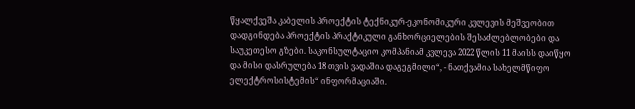წყალქვეშა კაბელის პროექტის ტექნიკურ-ეკონომიკური კვლევის მეშვეობით დადგინდება პროექტის პრაქტიკული განხორციელების შესაძლებლობები და საუკეთესო გზები. საკონსულტაციო კომპანიამ კვლევა 2022 წლის 11 მაისს დაიწყო და მისი დასრულება 18 თვის ვადაშია დაგეგმილი“, - ნათქვამია სახელმწიფო ელექტროსისტემის“ ინფორმაციაში.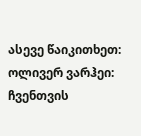ასევე წაიკითხეთ:  ოლივერ ვარჰეი: ჩვენთვის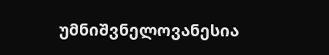უმნიშვნელოვანესია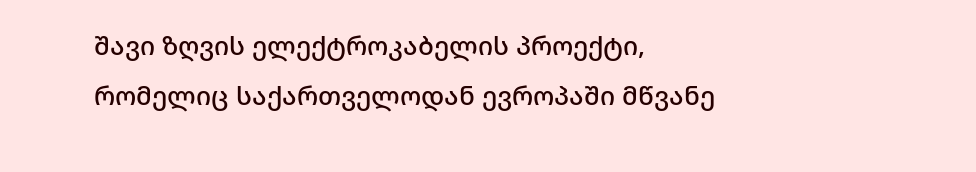შავი ზღვის ელექტროკაბელის პროექტი, რომელიც საქართველოდან ევროპაში მწვანე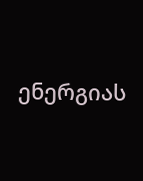ენერგიას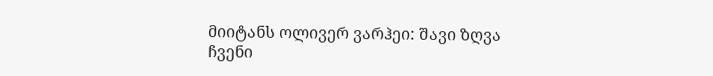მიიტანს ოლივერ ვარჰეი: შავი ზღვა ჩვენი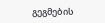გეგმების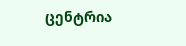ცენტრია